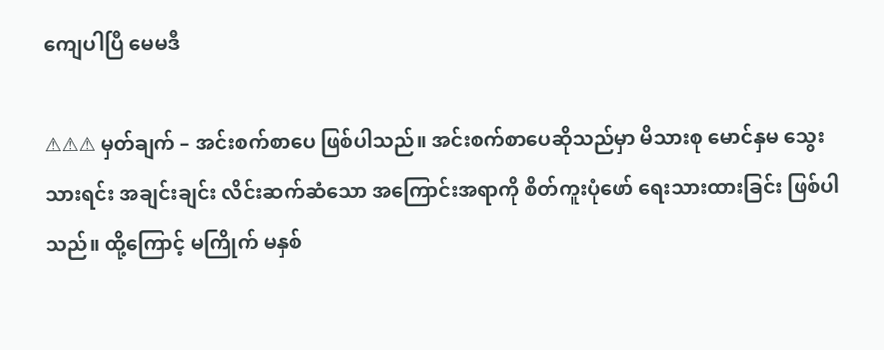ကျေပါပြီ မေမဒီ

⚠⚠⚠ မှတ်ချက် – အင်းစက်စာပေ ဖြစ်ပါသည်။ အင်းစက်စာပေဆိုသည်မှာ မိသားစု မောင်နှမ သွေးသားရင်း အချင်းချင်း လိင်းဆက်ဆံသော အကြောင်းအရာကို စိတ်ကူးပုံဖော် ရေးသားထားခြင်း ဖြစ်ပါသည်။ ထို့ကြောင့် မကြိုက် မနှစ်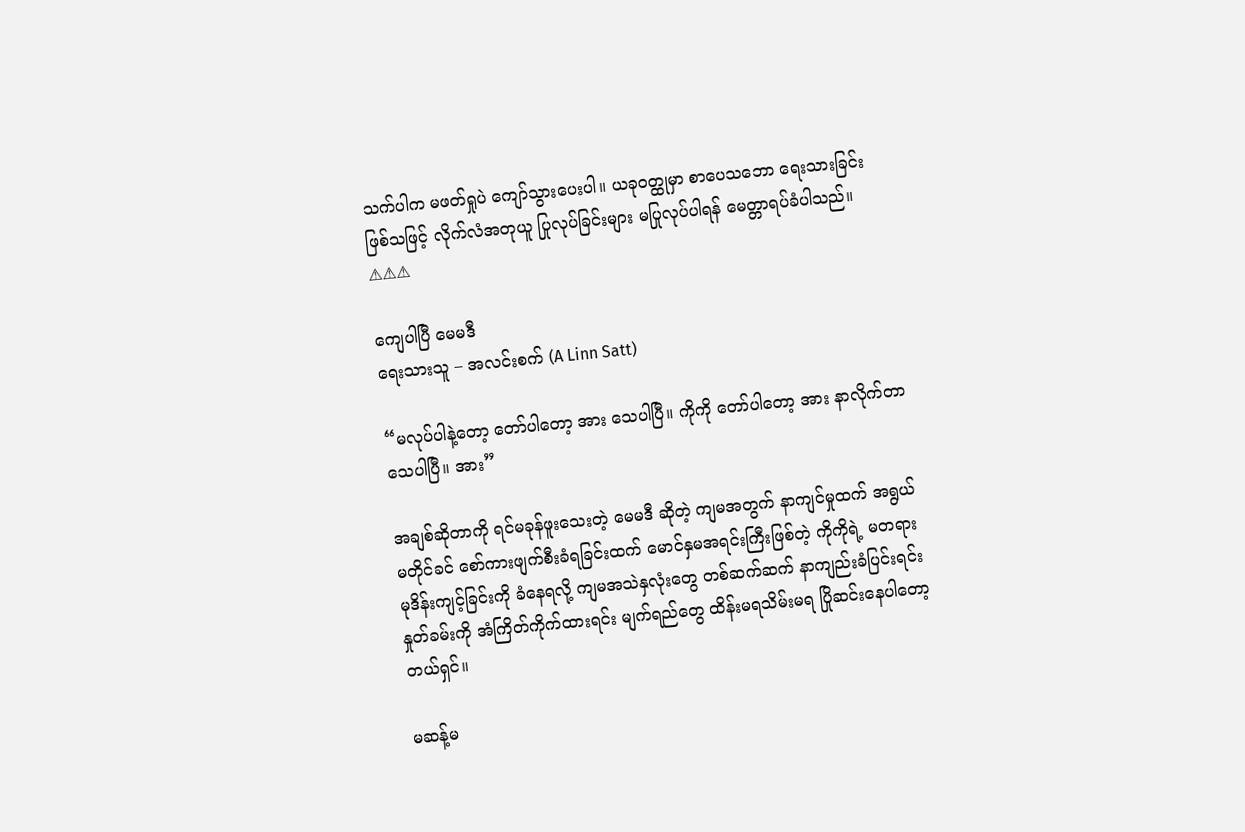သက်ပါက မဖတ်ရှုပဲ ကျော်သွားပေးပါ။ ယခုဝတ္ထုမှာ စာပေသဘော ရေးသားခြင်း ဖြစ်သဖြင့် လိုက်လံအတုယူ ပြုလုပ်ခြင်းများ မပြုလုပ်ပါရန် မေတ္တာရပ်ခံပါသည်။ ⚠⚠⚠

ကျေပါပြီ မေမဒီ
ရေးသားသူ – အလင်းစက် (A Linn Satt)

“မလုပ်ပါနဲ့တော့ တော်ပါတော့ အား သေပါပြီ။ ကိုကို တော်ပါတော့ အား နာလိုက်တာ သေပါပြီ။ အား”

အချစ်ဆိုတာကို ရင်မခုန်ဖူးသေးတဲ့ မေမဒီ ဆိုတဲ့ ကျမအတွက် နာကျင်မှုထက် အရွယ်မတိုင်ခင် စော်ကားဖျက်စီးခံရခြင်းထက် မောင်နှမအရင်းကြီးဖြစ်တဲ့ ကိုကိုရဲ့ မတရားမုဒိန်းကျင့်ခြင်းကို ခံနေရလို့ ကျမအသဲနှလုံးတွေ တစ်ဆက်ဆက် နာကျည်းခံပြင်းရင်း နှုတ်ခမ်းကို အံကြိတ်ကိုက်ထားရင်း မျက်ရည်တွေ ထိန်းမရသိမ်းမရ ပြိုဆင်းနေပါတော့တယ်ရှင်။

မဆန့်မ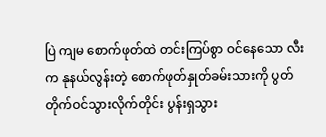ပြဲ ကျမ စောက်ဖုတ်ထဲ တင်းကြပ်စွာ ဝင်နေသော လီးက နုနယ်လွန်းတဲ့ စောက်ဖုတ်နှုတ်ခမ်းသားကို ပွတ်တိုက်ဝင်သွားလိုက်တိုင်း ပွန်းရှသွား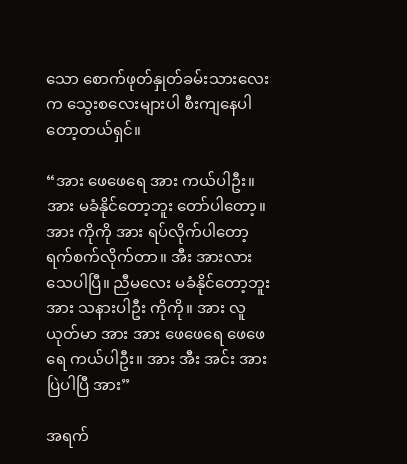သော စောက်ဖုတ်နှုတ်ခမ်းသားလေးက သွေးစလေးများပါ စီးကျနေပါတော့တယ်ရှင်။

“အား ဖေဖေရေ အား ကယ်ပါဦး။ အား မခံနိုင်တော့ဘူး တော်ပါတော့။ အား ကိုကို အား ရပ်လိုက်ပါတော့ ရက်စက်လိုက်တာ။ အီး အားလား သေပါပြီ။ ညီမလေး မခံနိုင်တော့ဘူး အား သနားပါဦး ကိုကို။ အား လူယုတ်မာ အား အား ဖေဖေရေ ဖေဖေရေ ကယ်ပါဦး။ အား အီး အင်း အား ပြဲပါပြီ အား”

အရက်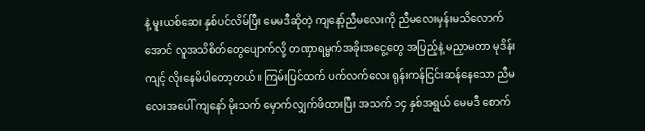နဲ့ မူးယစ်ဆေး နှစ်ပင်လိမ်ပြီး မေမဒီဆိုတဲ့ ကျနော့်ညီမလေးကို ညီမလေးမှန်းမသိလောက်အောင် လူအသိစိတ်တွေပျောက်လို့ တဏှာရမ္မက်အခိုးအငွေ့တွေ အပြည့်နဲ့ မညှာမတာ မုဒိန်းကျင့် လိုးနေမိပါတော့တယ်။ ကြမ်းပြင်ထက် ပက်လက်လေး ရုန်းကန်ငြင်းဆန်နေသော ညီမလေးအပေါ် ကျနော် မိုးသက် မှောက်လျှက်ဖိထားပြီး အသက် ၁၄ နှစ်အရွယ် မေမဒီ စောက်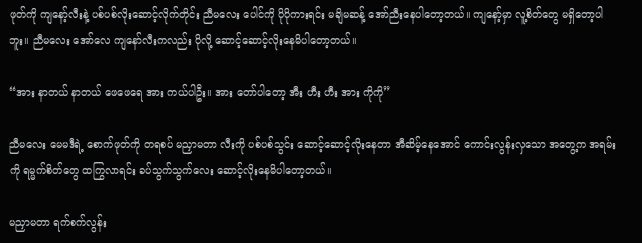ဖုတ်ကို ကျနော့်လီးနဲ့ ပစ်ပစ်လိုးဆောင့်လိုက်တိုင်း ညီမလေး ပေါင်ကို ပိုပိုကားရင်း မချိမဆန့် အော်ညီးနေပါတော့တယ်။ ကျနော့်မှာ လူ့စိတ်တွေ မရှိတော့ပါဘူး။ ညီမလေး အော်လေ ကျနော်လီးကလည်း ပိုလို့ ဆောင့်ဆောင့်လိုးနေမိပါတော့တယ်။

“အား နာတယ် နာတယ် ဖေဖေရေ အား ကယ်ပါဦး။ အား တော်ပါတော့ အီး ဟီး ဟီး အား ကိုကို”

ညီမလေး မေမဒီရဲ့ စောက်ဖုတ်ကို တရစပ် မညှာမတာ လီးကို ပစ်ပစ်သွင်း ဆောင့်ဆောင့်လိုးနေတာ အီဆိမ့်နေအောင် ကောင်းလွန်းလှသော အတွေ့က အရမ်းကို ရမ္မက်စိတ်တွေ ထကြွလာရင်း ခပ်သွက်သွက်လေး ဆောင့်လိုးနေမိပါတော့တယ်။

မညှာမတာ ရက်စက်လွန်း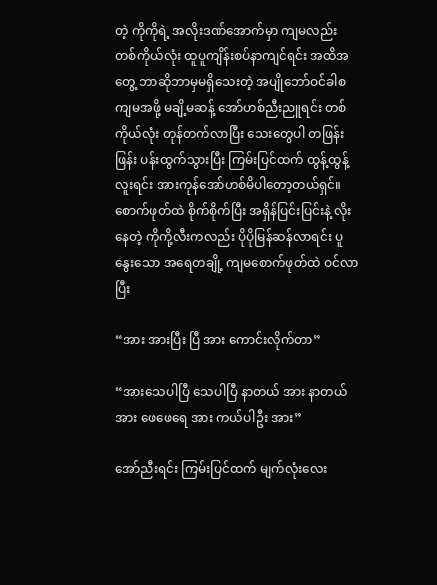တဲ့ ကိုကိုရဲ့ အလိုးဒဏ်အောက်မှာ ကျမလည်း တစ်ကိုယ်လုံး ထူပူကျိန်းစပ်နာကျင်ရင်း အထိအတွေ့ ဘာဆိုဘာမှမရှိသေးတဲ့ အပျိုဘော်ဝင်ခါစ ကျမအဖို့ မချိ့မဆန့် အော်ဟစ်ညီးညူရင်း တစ်ကိုယ်လုံး တုန်တက်လာပြီး သေးတွေပါ တဖြန်းဖြန်း ပန်းထွက်သွားပြီး ကြမ်းပြင်ထက် ထွန့်ထွန့်လူးရင်း အားကုန်အော်ဟစ်မိပါတော့တယ်ရှင်။ စောက်ဖုတ်ထဲ စိုက်စိုက်ပြီး အရှိန်ပြင်းပြင်းနဲ့ လိုးနေတဲ့ ကိုကို့လီးကလည်း ပိုပိုမြန်ဆန်လာရင်း ပူနွေးသော အရေတချို့ ကျမစောက်ဖုတ်ထဲ ဝင်လာပြီး

“အား အားပြီး ပြီ အား ကောင်းလိုက်တာ”

“အားသေပါပြီ သေပါပြီ နာတယ် အား နာတယ် အား ဖေဖေရေ အား ကယ်ပါဦး အား”

အော်ညီးရင်း ကြမ်းပြင်ထက် မျက်လုံးလေး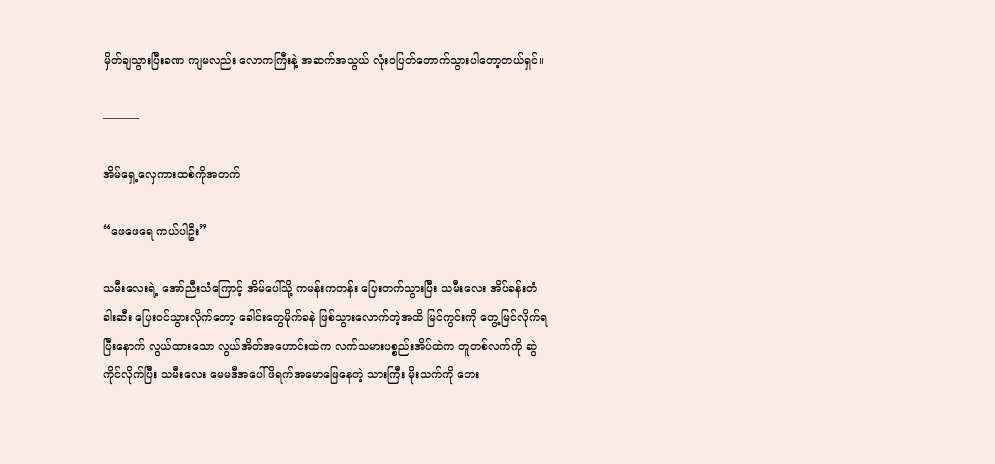မှိတ်ချသွားပြီးခဏ ကျမလည်း လောကကြီးနဲ့ အဆက်အသွယ် လုံးဝပြတ်တောက်သွားပါတော့တယ်ရှင်။

———-

အိမ်ရှေ့လှေကားထစ်ကိုအတက်

“ဖေဖေရေ ကယ်ပါဦး”

သမီးလေးရဲ့ အော်ညီးသံကြောင့် အိမ်ပေါ်သို့ ကမန်းကတန်း ပြေးတက်သွားပြီး သမီးလေး အိပ်ခန်းတံခါးဆီး ပြေးဝင်သွားလိုက်တော့ ခေါင်းတွေမိုက်ခနဲ ဖြစ်သွားလောက်တဲ့အထိ မြင်ကွင်းကို တွေ့မြင်လိုက်ရပြီးနောက် လွယ်ထားသော လွယ်အိတ်အဟောင်းထဲက လက်သမားပစ္စည်းအိပ်ထဲက တူတစ်လက်ကို ဆွဲကိုင်လိုက်ပြီး သမီးလေး မေမဒီအပေါ် ဖိရက်အမောဖြေနေတဲ့ သားကြီး မိုးသက်ကို ဘေး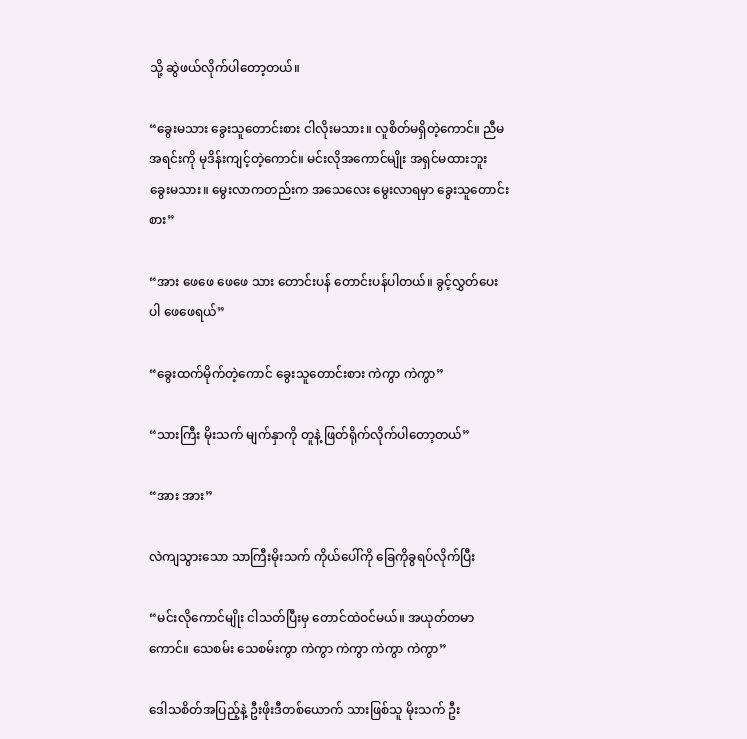သို့ ဆွဲဖယ်လိုက်ပါတော့တယ်။

“ခွေးမသား ခွေးသူတောင်းစား ငါလိုးမသား။ လူစိတ်မရှိတဲ့ကောင်။ ညီမ အရင်းကို မုဒိန်းကျင့်တဲ့ကောင်။ မင်းလိုအကောင်မျိုး အရှင်မထားဘူး ခွေးမသား။ မွေးလာကတည်းက အသေလေး မွေးလာရမှာ ခွေးသူတောင်းစား”

“အား ဖေဖေ ဖေဖေ သား တောင်းပန် တောင်းပန်ပါတယ်။ ခွင့်လွှတ်ပေးပါ ဖေဖေရယ်”

“ခွေးထက်မိုက်တဲ့ကောင် ခွေးသူတောင်းစား ကဲကွာ ကဲကွာ”

“သားကြီး မိုးသက် မျက်နှာကို တူနဲ့ ဖြတ်ရိုက်လိုက်ပါတော့တယ်”

“အား အား”

လဲကျသွားသော သာကြီးမိုးသက် ကိုယ်ပေါ်ကို ခြေကိုခွရပ်လိုက်ပြီး

“မင်းလိုကောင်မျိုး ငါသတ်ပြီးမှ တောင်ထဲဝင်မယ်။ အယုတ်တမာကောင်။ သေစမ်း သေစမ်းကွာ ကဲကွာ ကဲကွာ ကဲကွာ ကဲကွာ”

ဒေါသစိတ်အပြည့်နဲ့ ဦးဖိုးဒီတစ်ယောက် သားဖြစ်သူ မိုးသက် ဦး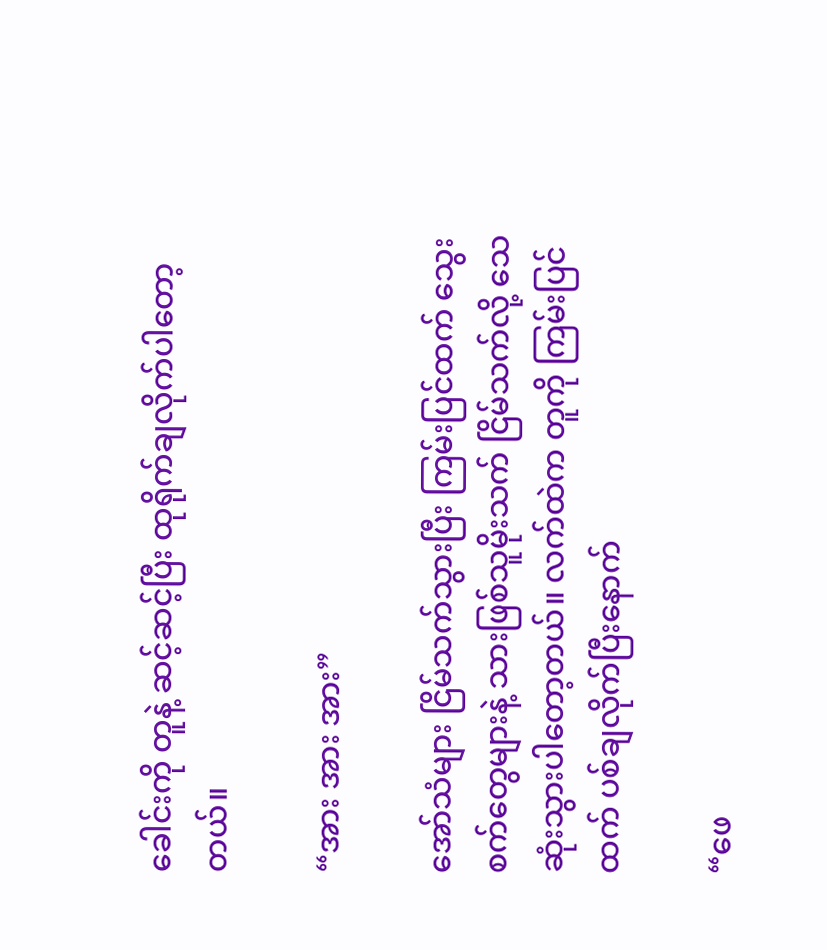ခေါင်းကို တူနဲ့ ဆင့်ဆင့်ပြီး ထုရိုက်ချလိုက်ပါတော့တယ်။

“အား အား အား”

အော်သံများ ငြိမ်သက်သွားပြီး ကြမ်းပြင်ထက် သွေးစက်တွေများနဲ့ သားဖြစ်သူမိုးသက် ငြိမ်သက်လို့ သေဆုံးသွားပါတော့တယ်။ လက်ထဲက တူကို ကြမ်းပြင်ထက် ပစ်ချလိုက်ပြီးနောက်

“ဖေ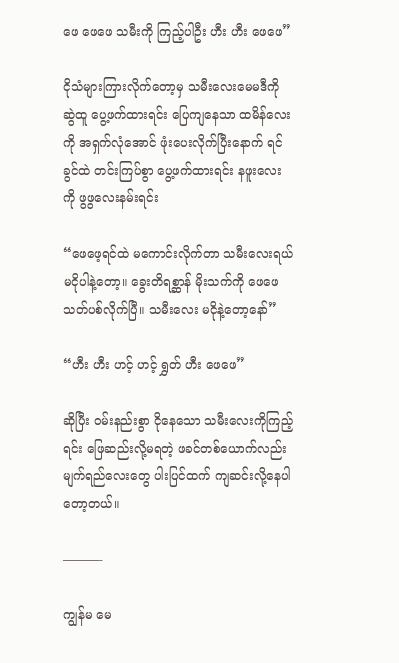ဖေ ဖေဖေ သမီးကို ကြည့်ပါဦး ဟီး ဟီး ဖေဖေ”

ငိုသံများကြားလိုက်တော့မှ သမီးလေးမေမဒီကို ဆွဲထူ ပွေ့ဖက်ထားရင်း ပြေကျနေသာ ထမိန်လေးကို အရှက်လုံအောင် ဖုံးပေးလိုက်ပြီးနောက် ရင်ခွင်ထဲ တင်းကြပ်စွာ ပွေ့ဖက်ထားရင်း နဖူးလေးကို ဖွဖွလေးနမ်းရင်း

“ဖေဖေ့ရင်ထဲ မကောင်းလိုက်တာ သမီးလေးရယ် မငိုပါနဲ့တော့။ ခွေးတိရစ္ဆာန် မိုးသက်ကို ဖေဖေ သတ်ပစ်လိုက်ပြီ။ သမီးလေး မငိုနဲ့တော့နော်”

“ဟီး ဟီး ဟင့် ဟင့် ရွှတ် ဟီး ဖေဖေ”

ဆိုပြီး ဝမ်းနည်းစွာ ငိုနေသော သမီးလေးကိုကြည့်ရင်း ဖြေဆည်းလို့မရတဲ့ ဖခင်တစ်ယောက်လည်း မျက်ရည်လေးတွေ ပါးပြင်ထက် ကျဆင်းလို့နေပါတော့တယ်။

———-

ကျွန်မ မေ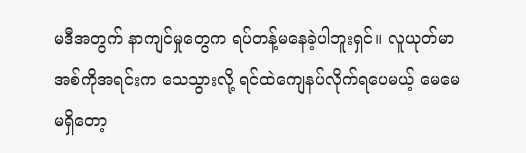မဒီအတွက် နာကျင်မှုတွေက ရပ်တန့်မနေခဲ့ပါဘူးရှင်။ လူယုတ်မာ အစ်ကိုအရင်းက သေသွားလို့ ရင်ထဲကျေနပ်လိုက်ရပေမယ့် မေမေ မရှိတော့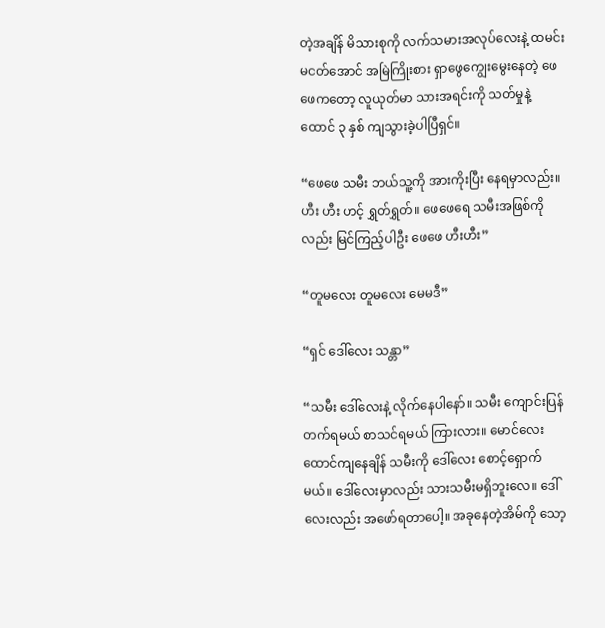တဲ့အချိန် မိသားစုကို လက်သမားအလုပ်လေးနဲ့ ထမင်းမငတ်အောင် အမြဲကြိုးစား ရှာဖွေကျွေးမွေးနေတဲ့ ဖေဖေကတော့ လူယုတ်မာ သားအရင်းကို သတ်မှုနဲ့ ထောင် ၃ နှစ် ကျသွားခဲ့ပါပြီရှင်။

“ဖေဖေ သမီး ဘယ်သူ့ကို အားကိုးပြီး နေရမှာလည်း။ ဟီး ဟီး ဟင့် ရွှတ်ရွှတ်။ ဖေဖေရေ သမီးအဖြစ်ကိုလည်း မြင်ကြည့်ပါဦး ဖေဖေ ဟီးဟီး”

“တူမလေး တူမလေး မေမဒီ”

“ရှင် ဒေါ်လေး သန္တာ”

“သမီး ဒေါ်လေးနဲ့ လိုက်နေပါနော်။ သမီး ကျောင်းပြန်တက်ရမယ် စာသင်ရမယ် ကြားလား။ မောင်လေး ထောင်ကျနေချိန် သမီးကို ဒေါ်လေး စောင့်ရှောက်မယ်။ ဒေါ်လေးမှာလည်း သားသမီးမရှိဘူးလေ။ ဒေါ်လေးလည်း အဖော်ရတာပေါ့။ အခုနေတဲ့အိမ်ကို သော့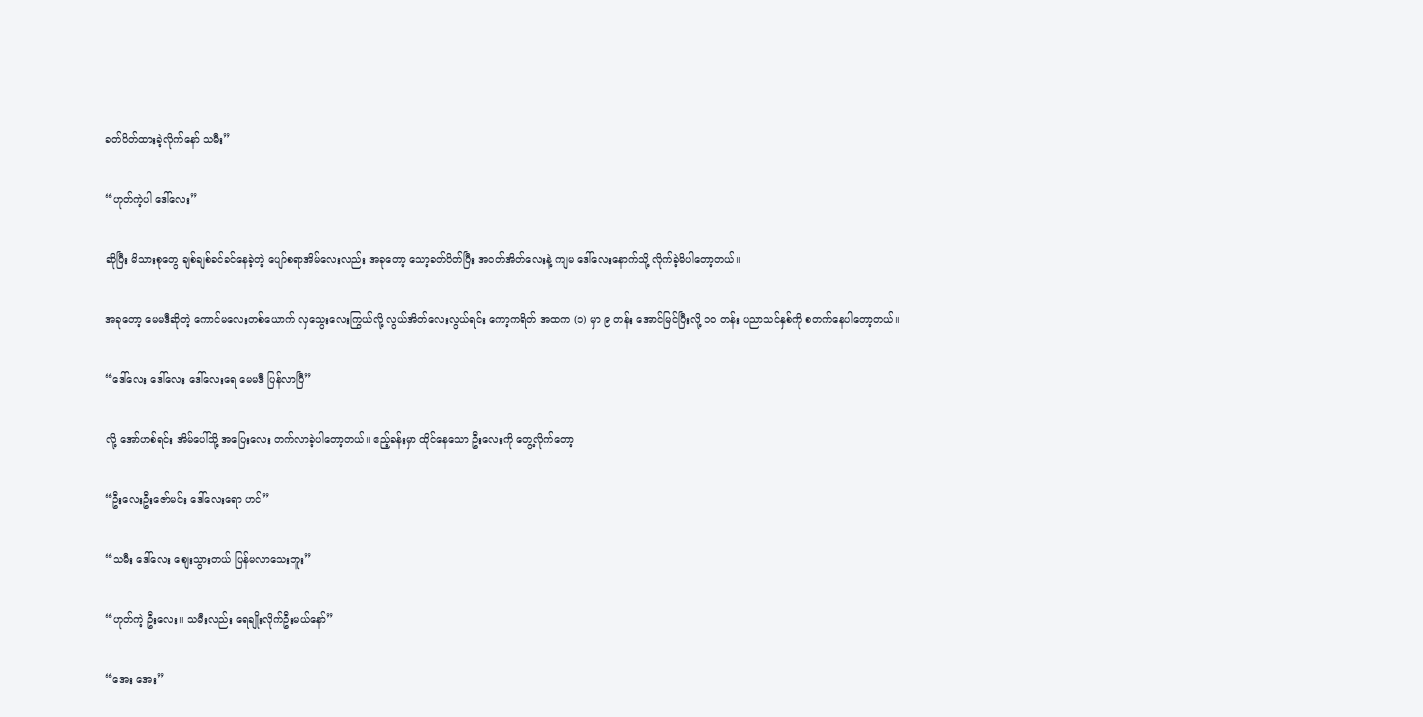ခတ်ပိတ်ထားခဲ့လိုက်နော် သမီး”

“ဟုတ်ကဲ့ပါ ဒေါ်လေး”

ဆိုပြီး မိသားစုတွေ ချစ်ချစ်ခင်ခင်နေခဲ့တဲ့ ပျော်စရာအိမ်လေးလည်း အခုတော့ သော့ခတ်ပိတ်ပြီး အဝတ်အိတ်လေးနဲ့ ကျမ ဒေါ်လေးနောက်သို့ လိုက်ခဲ့မိပါတော့တယ်။

အခုတော့ မေမဒီဆိုတဲ့ ကောင်မလေးတစ်ယောက် လှသွေးလေးကြွယ်လို့ လွယ်အိတ်လေးလွယ်ရင်း ကော့ကရိတ် အထက (၁) မှာ ၉ တန်း အောင်မြင်ပြီးလို့ ၁၀ တန်း ပညာသင်နှစ်ကို စတက်နေပါတော့တယ်။

“ဒေါ်လေး ဒေါ်လေး ဒေါ်လေးရေ မေမဒီ ပြန်လာပြီ”

လို့ အော်ဟစ်ရင်း အိမ်ပေါ်သို့ အပြေးလေး တက်လာခဲ့ပါတော့တယ်။ ဧည့်ခန်းမှာ ထိုင်နေသော ဦးလေးကို တွေ့လိုက်တော့

“ဦးလေးဦးဇော်မင်း ဒေါ်လေးရော ဟင်”

“သမီး ဒေါ်လေး စျေးသွားတယ် ပြန်မလာသေးဘူး”

“ဟုတ်ကဲ့ ဦးလေး။ သမီးလည်း ရေချိုးလိုက်ဦးမယ်နော်”

“အေး အေး”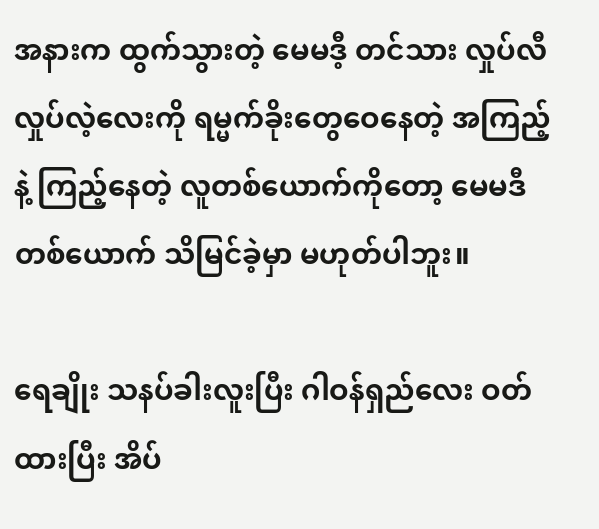အနားက ထွက်သွားတဲ့ မေမဒီ့ တင်သား လှုပ်လီလှုပ်လဲ့လေးကို ရမ္မက်ခိုးတွေဝေနေတဲ့ အကြည့်နဲ့ ကြည့်နေတဲ့ လူတစ်ယောက်ကိုတော့ မေမဒီတစ်ယောက် သိမြင်ခဲ့မှာ မဟုတ်ပါဘူး။

ရေချိုး သနပ်ခါးလူးပြီး ဂါဝန်ရှည်လေး ဝတ်ထားပြီး အိပ်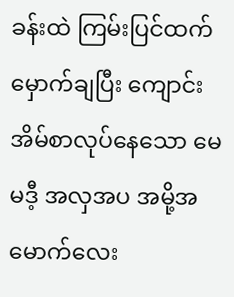ခန်းထဲ ကြမ်းပြင်ထက် မှောက်ချပြီး ကျောင်းအိမ်စာလုပ်နေသော မေမဒီ့ အလှအပ အမို့အမောက်လေး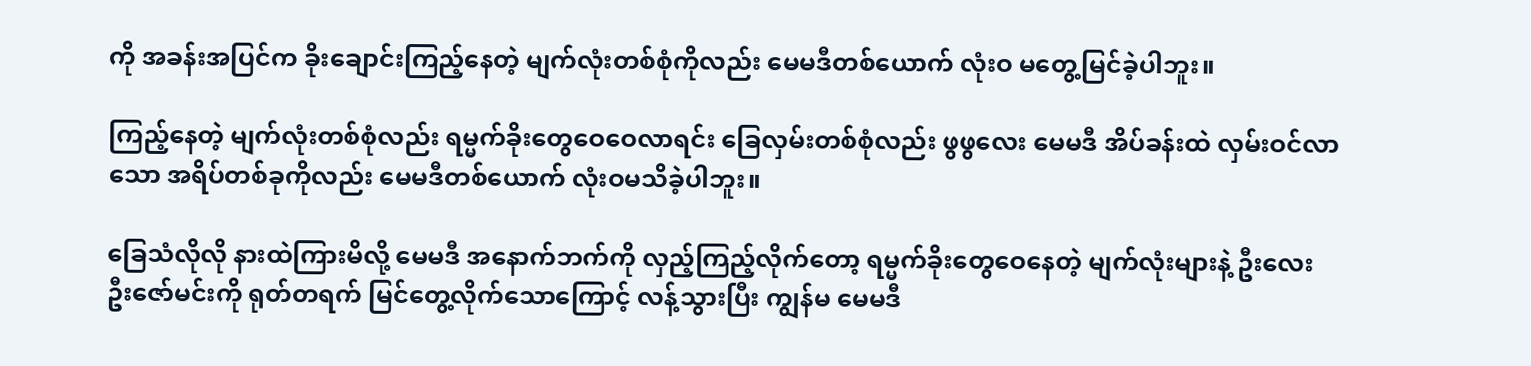ကို အခန်းအပြင်က ခိုးချောင်းကြည့်နေတဲ့ မျက်လုံးတစ်စုံကိုလည်း မေမဒီတစ်ယောက် လုံးဝ မတွေ့မြင်ခဲ့ပါဘူး။

ကြည့်နေတဲ့ မျက်လုံးတစ်စုံလည်း ရမ္မက်ခိုးတွေဝေဝေလာရင်း ခြေလှမ်းတစ်စုံလည်း ဖွဖွလေး မေမဒီ အိပ်ခန်းထဲ လှမ်းဝင်လာသော အရိပ်တစ်ခုကိုလည်း မေမဒီတစ်ယောက် လုံးဝမသိခဲ့ပါဘူး။

ခြေသံလိုလို နားထဲကြားမိလို့ မေမဒီ အနောက်ဘက်ကို လှည့်ကြည့်လိုက်တော့ ရမ္မက်ခိုးတွေဝေနေတဲ့ မျက်လုံးများနဲ့ ဦးလေးဦးဇော်မင်းကို ရုတ်တရက် မြင်တွေ့လိုက်သောကြောင့် လန့်သွားပြီး ကျွန်မ မေမဒီ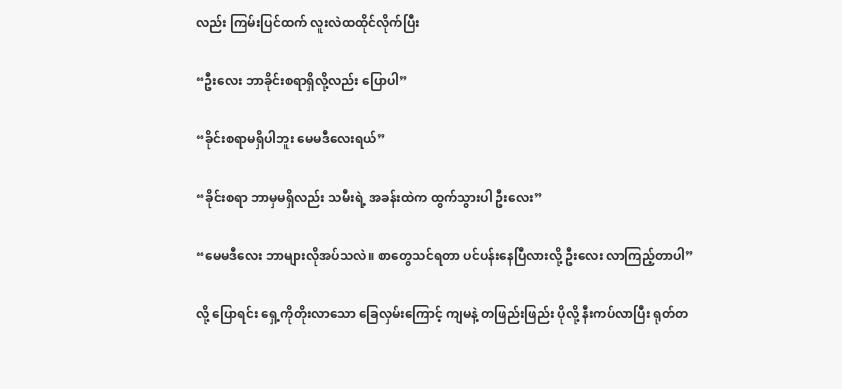လည်း ကြမ်းပြင်ထက် လူးလဲထထိုင်လိုက်ပြီး

“ဦးလေး ဘာခိုင်းစရာရှိလို့လည်း ပြောပါ”

“ခိုင်းစရာမရှိပါဘူး မေမဒီလေးရယ်”

“ခိုင်းစရာ ဘာမှမရှိလည်း သမီးရဲ့ အခန်းထဲက ထွက်သွားပါ ဦးလေး”

“မေမဒီလေး ဘာများလိုအပ်သလဲ။ စာတွေသင်ရတာ ပင်ပန်းနေပြီလားလို့ ဦးလေး လာကြည့်တာပါ”

လို့ ပြောရင်း ရှေ့ကိုတိုးလာသော ခြေလှမ်းကြောင့် ကျမနဲ့ တဖြည်းဖြည်း ပိုလို့ နီးကပ်လာပြီး ရုတ်တ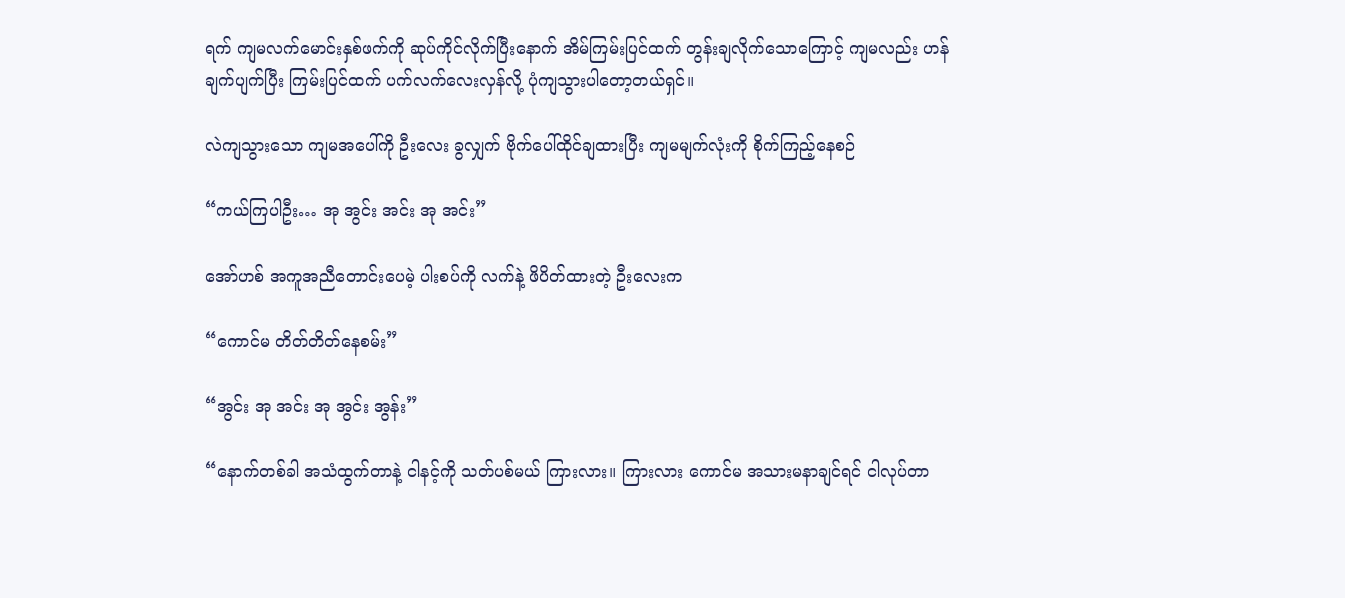ရက် ကျမလက်မောင်းနှစ်ဖက်ကို ဆုပ်ကိုင်လိုက်ပြီးနောက် အိမ်ကြမ်းပြင်ထက် တွန်းချလိုက်သောကြောင့် ကျမလည်း ဟန်ချက်ပျက်ပြီး ကြမ်းပြင်ထက် ပက်လက်လေးလှန်လို့ ပုံကျသွားပါတော့တယ်ရှင်။

လဲကျသွားသော ကျမအပေါ်ကို ဦးလေး ခွလျှက် ဗိုက်ပေါ်ထိုင်ချထားပြီး ကျမမျက်လုံးကို စိုက်ကြည့်နေစဉ်

“ကယ်ကြပါဦး… အု အွင်း အင်း အု အင်း”

အော်ဟစ် အကူအညီတောင်းပေမဲ့ ပါးစပ်ကို လက်နဲ့ ဖိပိတ်ထားတဲ့ ဦးလေးက

“ကောင်မ တိတ်တိတ်နေစမ်း”

“အွင်း အု အင်း အု အွင်း အွန်း”

“နောက်တစ်ခါ အသံထွက်တာနဲ့ ငါနင့်ကို သတ်ပစ်မယ် ကြားလား။ ကြားလား ကောင်မ အသားမနာချင်ရင် ငါလုပ်တာ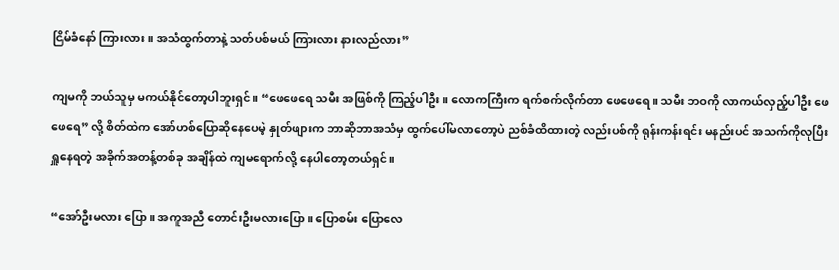ငြိမ်ခံနော် ကြားလား။ အသံထွက်တာနဲ့ သတ်ပစ်မယ် ကြားလား နားလည်လား”

ကျမကို ဘယ်သူမှ မကယ်နိုင်တော့ပါဘူးရှင်။ “ဖေဖေရေ သမီး အဖြစ်ကို ကြည့်ပါဦး။ လောကကြီးက ရက်စက်လိုက်တာ ဖေဖေရေ။ သမီး ဘဝကို လာကယ်လှည့်ပါဦး ဖေဖေရေ” လို့ စိတ်ထဲက အော်ဟစ်ပြောဆိုနေပေမဲ့ နှုတ်ဖျားက ဘာဆိုဘာအသံမှ ထွက်ပေါ်မလာတော့ပဲ ညစ်ခံထိထားတဲ့ လည်းပစ်ကို ရုန်းကန်းရင်း မနည်းပင် အသက်ကိုလုပြီး ရှူနေရတဲ့ အခိုက်အတန့်တစ်ခု အချိန်ထဲ ကျမရောက်လို့ နေပါတော့တယ်ရှင်။

“အော်ဦးမလား ပြော။ အကူအညီ တောင်းဦးမလားပြော။ ပြောစမ်း ပြောလေ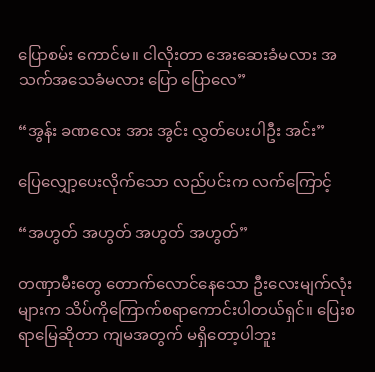ပြောစမ်း ကောင်မ။ ငါလိုးတာ အေးဆေးခံမလား အသက်အသေခံမလား ပြော ပြောလေ”

“အွန်း ခဏလေး အား အွင်း လွှတ်ပေးပါဦး အင်း”

ပြေလျှော့ပေးလိုက်သော လည်ပင်းက လက်ကြောင့်

“အဟွတ် အဟွတ် အဟွတ် အဟွတ်”

တဏှာမီးတွေ တောက်လောင်နေသော ဦးလေးမျက်လုံးများက သိပ်ကိုကြောက်စရာကောင်းပါတယ်ရှင်။ ပြေးစရာမြေဆိုတာ ကျမအတွက် မရှိတော့ပါဘူး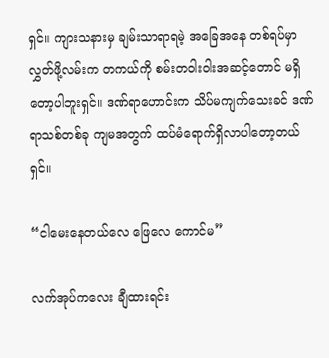ရှင်။ ကျားသနားမှ ချမ်းသာရာရမဲ့ အခြေအနေ တစ်ရပ်မှာ လွှတ်ဖို့လမ်းက တကယ်ကို စမ်းတဝါးဝါးအဆင့်တောင် မရှိတော့ပါဘူးရှင်။ ဒဏ်ရာဟောင်းက သိပ်မကျက်သေးခင် ဒဏ်ရာသစ်တစ်ခု ကျမအတွက် ထပ်မံရောက်ရှိလာပါတော့တယ်ရှင်။

“ငါမေးနေတယ်လေ ဖြေလေ ကောင်မ”

လက်အုပ်ကလေး ချီထားရင်း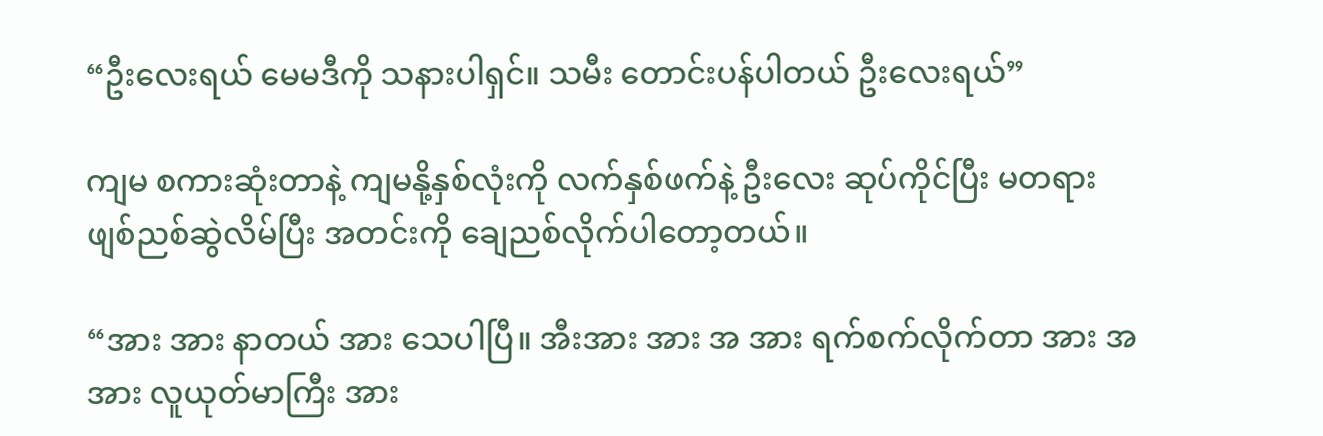“ဦးလေးရယ် မေမဒီကို သနားပါရှင်။ သမီး တောင်းပန်ပါတယ် ဦးလေးရယ်”

ကျမ စကားဆုံးတာနဲ့ ကျမနို့နှစ်လုံးကို လက်နှစ်ဖက်နဲ့ ဦးလေး ဆုပ်ကိုင်ပြီး မတရား ဖျစ်ညစ်ဆွဲလိမ်ပြီး အတင်းကို ချေညစ်လိုက်ပါတော့တယ်။

“အား အား နာတယ် အား သေပါပြီ။ အီးအား အား အ အား ရက်စက်လိုက်တာ အား အ အား လူယုတ်မာကြီး အား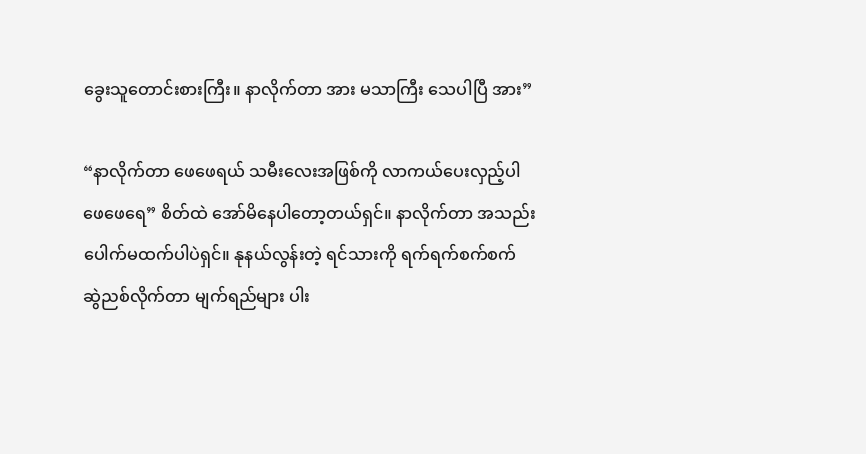ခွေးသူတောင်းစားကြီး။ နာလိုက်တာ အား မသာကြီး သေပါပြီ အား”

“နာလိုက်တာ ဖေဖေရယ် သမီးလေးအဖြစ်ကို လာကယ်ပေးလှည့်ပါ ဖေဖေရေ” စိတ်ထဲ အော်မိနေပါတော့တယ်ရှင်။ နာလိုက်တာ အသည်းပေါက်မထက်ပါပဲရှင်။ နုနယ်လွန်းတဲ့ ရင်သားကို ရက်ရက်စက်စက် ဆွဲညစ်လိုက်တာ မျက်ရည်များ ပါး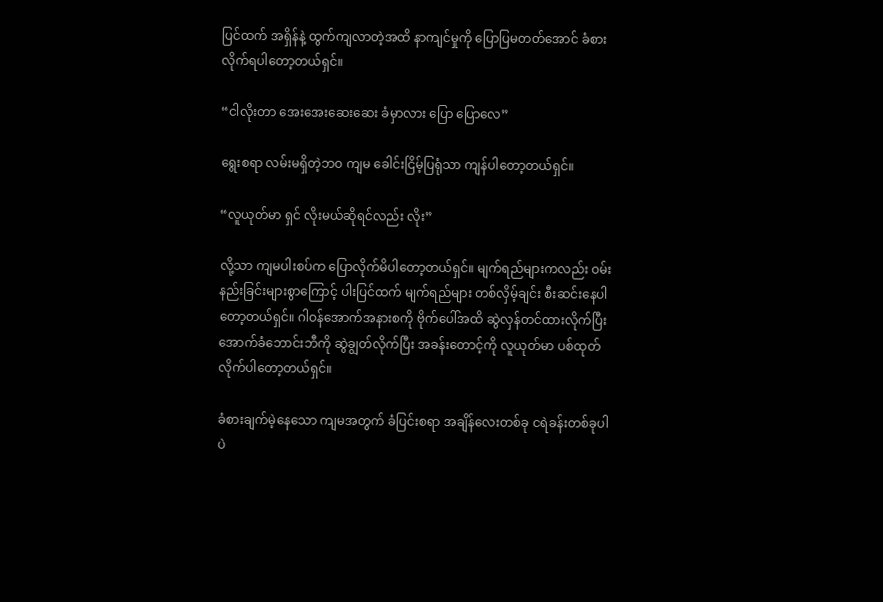ပြင်ထက် အရှိန်နဲ့ ထွက်ကျလာတဲ့အထိ နာကျင်မှုကို ပြောပြမတတ်အောင် ခံစားလိုက်ရပါတော့တယ်ရှင်။

“ငါလိုးတာ အေးအေးဆေးဆေး ခံမှာလား ပြော ပြောလေ”

ရွေးစရာ လမ်းမရှိတဲ့ဘဝ ကျမ ခေါင်းငြိမ့်ပြရုံသာ ကျန်ပါတော့တယ်ရှင်။

“လူယုတ်မာ ရှင် လိုးမယ်ဆိုရင်လည်း လိုး”

လို့သာ ကျမပါးစပ်က ပြောလိုက်မိပါတော့တယ်ရှင်။ မျက်ရည်များကလည်း ဝမ်းနည်းခြင်းများစွာကြောင့် ပါးပြင်ထက် မျက်ရည်များ တစ်လှိမ့်ချင်း စီးဆင်းနေပါတော့တယ်ရှင်။ ဂါဝန်အောက်အနားစကို ဗိုက်ပေါ်အထိ ဆွဲလှန်တင်ထားလိုက်ပြီး အောက်ခံဘောင်းဘီကို ဆွဲချွတ်လိုက်ပြီး အခန်းတောင့်ကို လူယုတ်မာ ပစ်ထုတ်လိုက်ပါတော့တယ်ရှင်။

ခံစားချက်မဲ့နေသော ကျမအတွက် ခံပြင်းစရာ အချိန်လေးတစ်ခု ငရဲခန်းတစ်ခုပါပဲ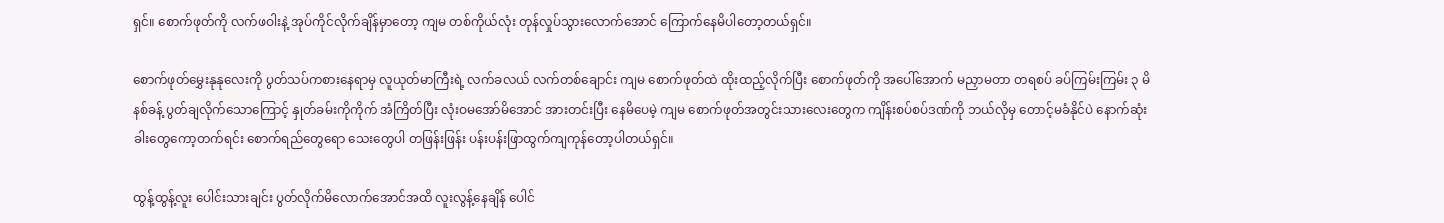ရှင်။ စောက်ဖုတ်ကို လက်ဖဝါးနဲ့ အုပ်ကိုင်လိုက်ချိန်မှာတော့ ကျမ တစ်ကိုယ်လုံး တုန်လှုပ်သွားလောက်အောင် ကြောက်နေမိပါတော့တယ်ရှင်။

စောက်ဖုတ်မွှေးနုနုလေးကို ပွတ်သပ်ကစားနေရာမှ လူယုတ်မာကြီးရဲ့ လက်ခလယ် လက်တစ်ချောင်း ကျမ စောက်ဖုတ်ထဲ ထိုးထည့်လိုက်ပြီး စောက်ဖုတ်ကို အပေါ်အောက် မညှာမတာ တရစပ် ခပ်ကြမ်းကြမ်း ၃ မိနစ်ခန့် ပွတ်ချလိုက်သောကြောင့် နှုတ်ခမ်းကိုကိုက် အံကြိတ်ပြီး လုံးဝမအော်မိအောင် အားတင်းပြီး နေမိပေမဲ့ ကျမ စောက်ဖုတ်အတွင်းသားလေးတွေက ကျိန်းစပ်စပ်ဒဏ်ကို ဘယ်လိုမှ တောင့်မခံနိုင်ပဲ နောက်ဆုံး ခါးတွေကော့တက်ရင်း စောက်ရည်တွေရော သေးတွေပါ တဖြန်းဖြန်း ပန်းပန်းဖြာထွက်ကျကုန်တော့ပါတယ်ရှင်။

ထွန့်ထွန့်လူး ပေါင်းသားချင်း ပွတ်လိုက်မိလောက်အောင်အထိ လူးလွန့်နေချိန် ပေါင်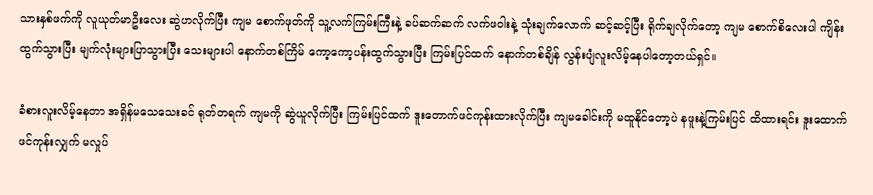သားနှစ်ဖက်ကို လူယုတ်မာဦးလေး ဆွဲဟလိုက်ပြီး ကျမ စောက်ဖုတ်ကို သူ့လက်ကြမ်းကြီးနဲ့ ခပ်ဆက်ဆက် လက်ဖဝါးနဲ့ သုံးချက်လောက် ဆင့်ဆင့်ပြီး ရိုက်ချလိုက်တော့ ကျမ စောက်စိလေးပါ ကျိန်းထွက်သွားပြီး မျက်လုံးများပြာသွားပြီး သေးများပါ နောက်တစ်ကြိမ် ကော့ကော့ပန်းထွက်သွားပြီး ကြမ်းပြင်ထက် နောက်တစ်ချိန် လွန်းပျံလူးလိမ့်နေပါတော့တယ်ရှင်။

ခံစားလူးလိမ့်နေတာ အရှိန်မသေသေးခင် ရုတ်တရက် ကျမကို ဆွဲယူလိုက်ပြီး ကြမ်းပြင်ထက် ဒူးတောက်ဖင်ကုန်းထားလိုက်ပြီး ကျမခေါင်းကို မထူနိုင်တော့ပဲ နဖူးနဲ့ကြမ်းပြင် ထိထားရင်း ဒူးထောက် ဖင်ကုန်းလျှက် မလှုပ်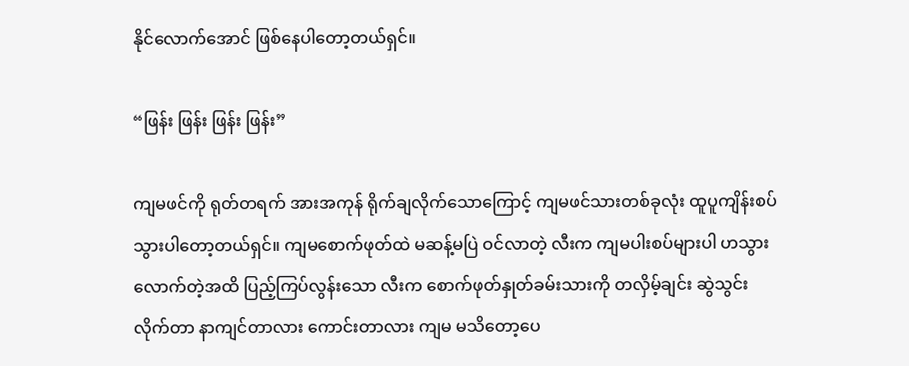နိုင်လောက်အောင် ဖြစ်နေပါတော့တယ်ရှင်။

“ဖြန်း ဖြန်း ဖြန်း ဖြန်း”

ကျမဖင်ကို ရုတ်တရက် အားအကုန် ရိုက်ချလိုက်သောကြောင့် ကျမဖင်သားတစ်ခုလုံး ထူပူကျိန်းစပ်သွားပါတော့တယ်ရှင်။ ကျမစောက်ဖုတ်ထဲ မဆန့်မပြဲ ဝင်လာတဲ့ လီးက ကျမပါးစပ်များပါ ဟသွားလောက်တဲ့အထိ ပြည့်ကြပ်လွန်းသော လီးက စောက်ဖုတ်နှုတ်ခမ်းသားကို တလှိမ့်ချင်း ဆွဲသွင်းလိုက်တာ နာကျင်တာလား ကောင်းတာလား ကျမ မသိတော့ပေ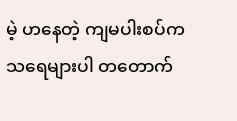မဲ့ ဟနေတဲ့ ကျမပါးစပ်က သရေများပါ တတောက်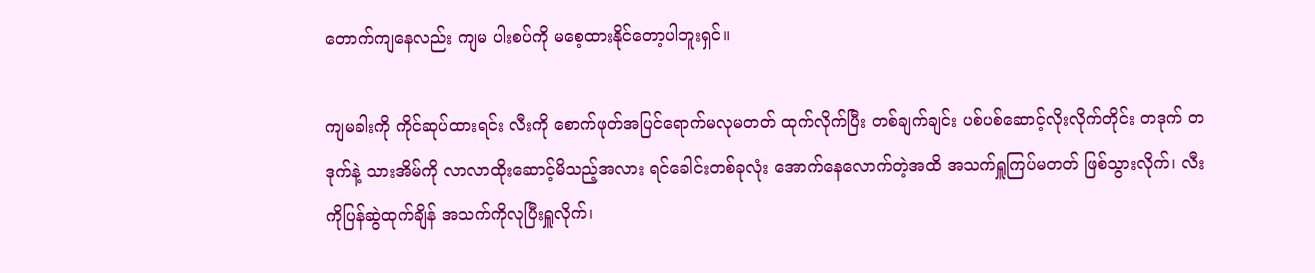တောက်ကျနေလည်း ကျမ ပါးစပ်ကို မစေ့ထားနိုင်တော့ပါဘူးရှင်။

ကျမခါးကို ကိုင်ဆုပ်ထားရင်း လီးကို စောက်ဖုတ်အပြင်ရောက်မလုမတတ် ထုက်လိုက်ပြီး တစ်ချက်ချင်း ပစ်ပစ်ဆောင့်လိုးလိုက်တိုင်း တဒုက် တဒုက်နဲ့ သားအိမ်ကို လာလာထိုးဆောင့်မိသည့်အလား ရင်ခေါင်းတစ်ခုလုံး အောက်နေလောက်တဲ့အထိ အသက်ရှူကြပ်မတတ် ဖြစ်သွားလိုက်၊ လီးကိုပြန်ဆွဲထုက်ချိန် အသက်ကိုလုပြီးရှူလိုက်၊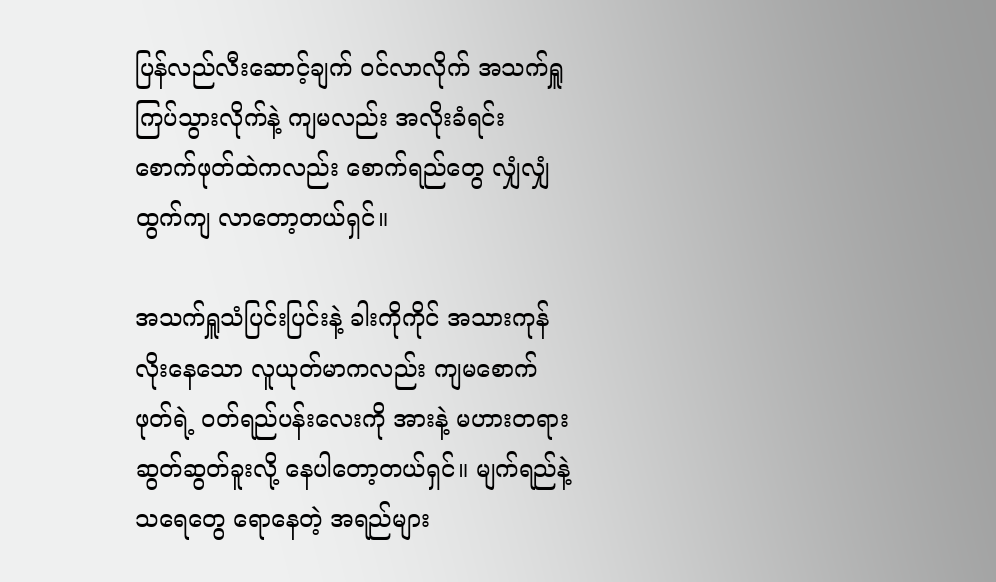ပြန်လည်လီးဆောင့်ချက် ဝင်လာလိုက် အသက်ရှူကြပ်သွားလိုက်နဲ့ ကျမလည်း အလိုးခံရင်း စောက်ဖုတ်ထဲကလည်း စောက်ရည်တွေ လျှံလျှံထွက်ကျ လာတော့တယ်ရှင်။

အသက်ရှူသံပြင်းပြင်းနဲ့ ခါးကိုကိုင် အသားကုန် လိုးနေသော လူယုတ်မာကလည်း ကျမစောက်ဖုတ်ရဲ့ ဝတ်ရည်ပန်းလေးကို အားနဲ့ မဟားတရား ဆွတ်ဆွတ်ခူးလို့ နေပါတော့တယ်ရှင်။ မျက်ရည်နဲ့ သရေတွေ ရောနေတဲ့ အရည်များ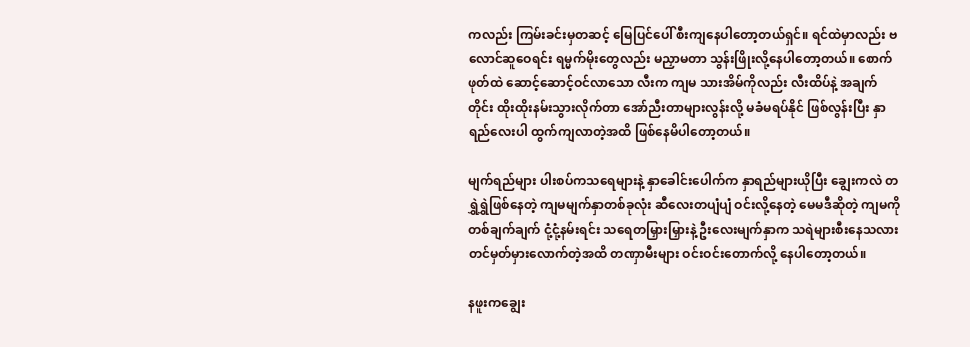ကလည်း ကြမ်းခင်းမှတဆင့် မြေပြင်ပေါ် စီးကျနေပါတော့တယ်ရှင်။ ရင်ထဲမှာလည်း ဗလောင်ဆူဝေရင်း ရမ္မက်မိုးတွေလည်း မညှာမတာ သွန်းဖြိုးလို့နေပါတော့တယ်။ စောက်ဖုတ်ထဲ ဆောင့်ဆောင့်ဝင်လာသော လီးက ကျမ သားအိမ်ကိုလည်း လီးထိပ်နဲ့ အချက်တိုင်း ထိုးထိုးနမ်းသွားလိုက်တာ အော်ညီးတာများလွန်းလို့ မခံမရပ်နိုင် ဖြစ်လွန်းပြီး နှာရည်လေးပါ ထွက်ကျလာတဲ့အထိ ဖြစ်နေမိပါတော့တယ်။

မျက်ရည်များ ပါးစပ်ကသရေများနဲ့ နှာခေါင်းပေါက်က နှာရည်များယိုပြီး ချွေးကလဲ တရွှဲရွှဲဖြစ်နေတဲ့ ကျမမျက်နှာတစ်ခုလုံး ဆီလေးတပျံပျံ ဝင်းလို့နေတဲ့ မေမဒီဆိုတဲ့ ကျမကို တစ်ချက်ချက် ငုံ့ငုံ့နမ်းရင်း သရေတမြှားမြှားနဲ့ ဦးလေးမျက်နှာက သရဲများစီးနေသလား တင်မှတ်မှားလောက်တဲ့အထိ တဏှာမီးများ ဝင်းဝင်းတောက်လို့ နေပါတော့တယ်။

နဖူးကချွေး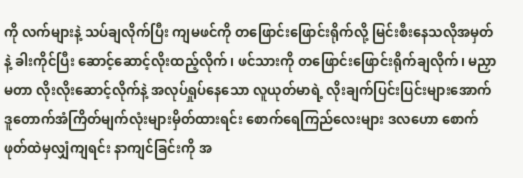ကို လက်များနဲ့ သပ်ချလိုက်ပြီး ကျမဖင်ကို တဖြောင်းဖြောင်းရိုက်လို့ မြင်းစီးနေသလိုအမှတ်နဲ့ ခါးကိုင်ပြီး ဆောင့်ဆောင့်လိုးထည့်လိုက်၊ ဖင်သားကို တဖြောင်းဖြောင်းရိုက်ချလိုက်၊ မညှာမတာ လိုးလိုးဆောင့်လိုက်နဲ့ အလုပ်ရှုပ်နေသော လူယုတ်မာရဲ့ လိုးချက်ပြင်းပြင်းများအောက် ဒူတောက်အံကြိတ်မျက်လုံးများမှိတ်ထားရင်း စောက်ရေကြည်လေးများ ဒလဟော စောက်ဖုတ်ထဲမှလျှံကျရင်း နာကျင်ခြင်းကို အ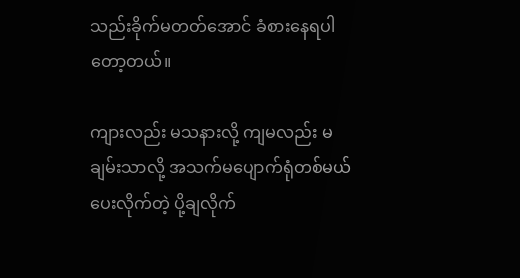သည်းခိုက်မတတ်အောင် ခံစားနေရပါတော့တယ်။

ကျားလည်း မသနားလို့ ကျမလည်း မချမ်းသာလို့ အသက်မပျောက်ရုံတစ်မယ် ပေးလိုက်တဲ့ ပို့ချလိုက်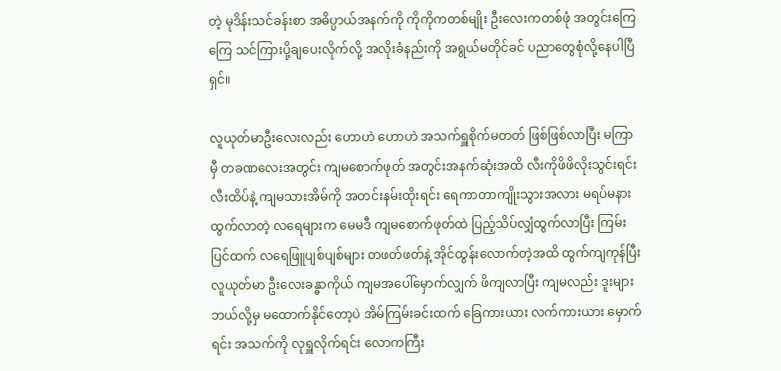တဲ့ မုဒိန်းသင်ခန်းစာ အဓိပ္ပာယ်အနက်ကို ကိုကိုကတစ်မျိုး ဦးလေးကတစ်ဖုံ အတွင်းကြေကြေ သင်ကြားပို့ချပေးလိုက်လို့ အလိုးခံနည်းကို အရွယ်မတိုင်ခင် ပညာတွေစုံလို့နေပါပြီရှင်။

လူယုတ်မာဦးလေးလည်း ဟောဟဲ ဟောဟဲ အသက်ရှူစိုက်မတတ် ဖြစ်ဖြစ်လာပြီး မကြာမှီ တခဏလေးအတွင်း ကျမစောက်ဖုတ် အတွင်းအနက်ဆုံးအထိ လီးကိုဖိဖိလိုးသွင်းရင်း လီးထိပ်နဲ့ ကျမသားအိမ်ကို အတင်းနမ်းထိုးရင်း ရေကာတာကျိုးသွားအလား မရပ်မနား ထွက်လာတဲ့ လရေများက မေမဒီ ကျမစောက်ဖုတ်ထဲ ပြည့်သိပ်လျှံထွက်လာပြီး ကြမ်းပြင်ထက် လရေဖြူပျစ်ပျစ်များ တဖတ်ဖတ်နဲ့ အိုင်ထွန်းလောက်တဲ့အထိ ထွက်ကျကုန်ပြီး လူယုတ်မာ ဦးလေးခန္ဓာကိုယ် ကျမအပေါ်မှောက်လျှက် ဖိကျလာပြီး ကျမလည်း ဒူးများဘယ်လို့မှ မထောက်နိုင်တော့ပဲ အိမ်ကြမ်းခင်းထက် ခြေကားယား လက်ကားယား မှောက်ရင်း အသက်ကို လုရှူလိုက်ရင်း လောကကြီး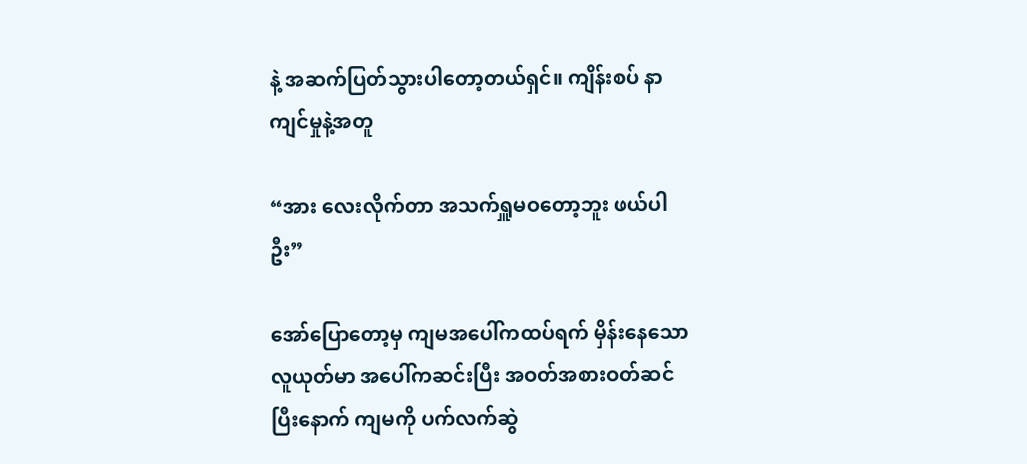နဲ့ အဆက်ပြတ်သွားပါတော့တယ်ရှင်။ ကျိန်းစပ် နာကျင်မှုနဲ့အတူ

“အား လေးလိုက်တာ အသက်ရှူမဝတော့ဘူး ဖယ်ပါဦး”

အော်ပြောတော့မှ ကျမအပေါ်ကထပ်ရက် မှိန်းနေသော လူယုတ်မာ အပေါ်ကဆင်းပြီး အဝတ်အစားဝတ်ဆင်ပြီးနောက် ကျမကို ပက်လက်ဆွဲ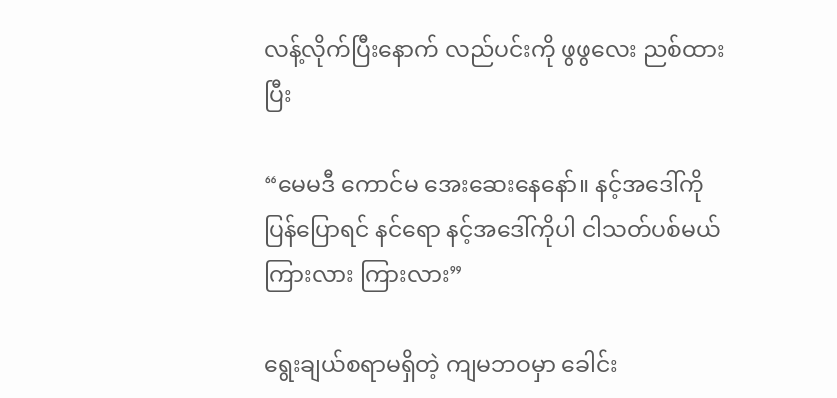လန့်လိုက်ပြီးနောက် လည်ပင်းကို ဖွဖွလေး ညစ်ထားပြီး

“မေမဒီ ကောင်မ အေးဆေးနေနော်။ နင့်အဒေါ်ကို ပြန်ပြောရင် နင်ရော နင့်အဒေါ်ကိုပါ ငါသတ်ပစ်မယ် ကြားလား ကြားလား”

ရွေးချယ်စရာမရှိတဲ့ ကျမဘဝမှာ ခေါင်း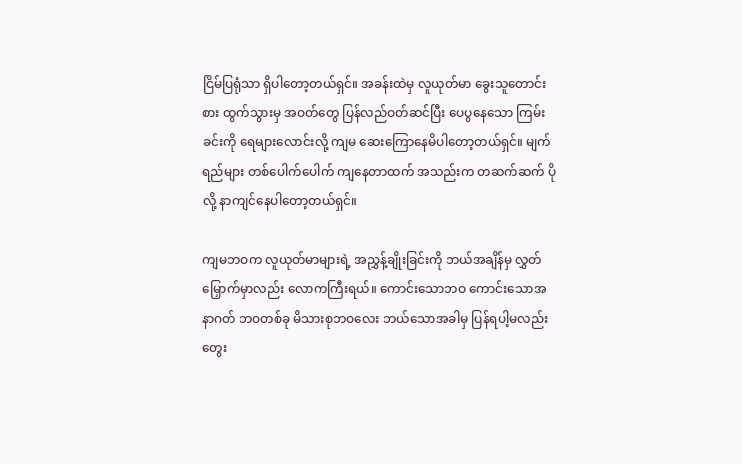ငြိမ်ပြရုံသာ ရှိပါတော့တယ်ရှင်။ အခန်းထဲမှ လူယုတ်မာ ခွေးသူတောင်းစား ထွက်သွားမှ အဝတ်တွေ ပြန်လည်ဝတ်ဆင်ပြီး ပေပွနေသော ကြမ်းခင်းကို ရေများလောင်းလို့ ကျမ ဆေးကြောနေမိပါတော့တယ်ရှင်။ မျက်ရည်များ တစ်ပေါက်ပေါက် ကျနေတာထက် အသည်းက တဆက်ဆက် ပိုလို့ နာကျင်နေပါတော့တယ်ရှင်။

ကျမဘဝက လူယုတ်မာများရဲ့ အညွှန့်ချိုးခြင်းကို ဘယ်အချိန်မှ လွှတ်မြှောက်မှာလည်း လောကကြီးရယ်။ ကောင်းသောဘဝ ကောင်းသောအနာဂတ် ဘဝတစ်ခု မိသားစုဘဝလေး ဘယ်သောအခါမှ ပြန်ရပါ့မလည်း တွေး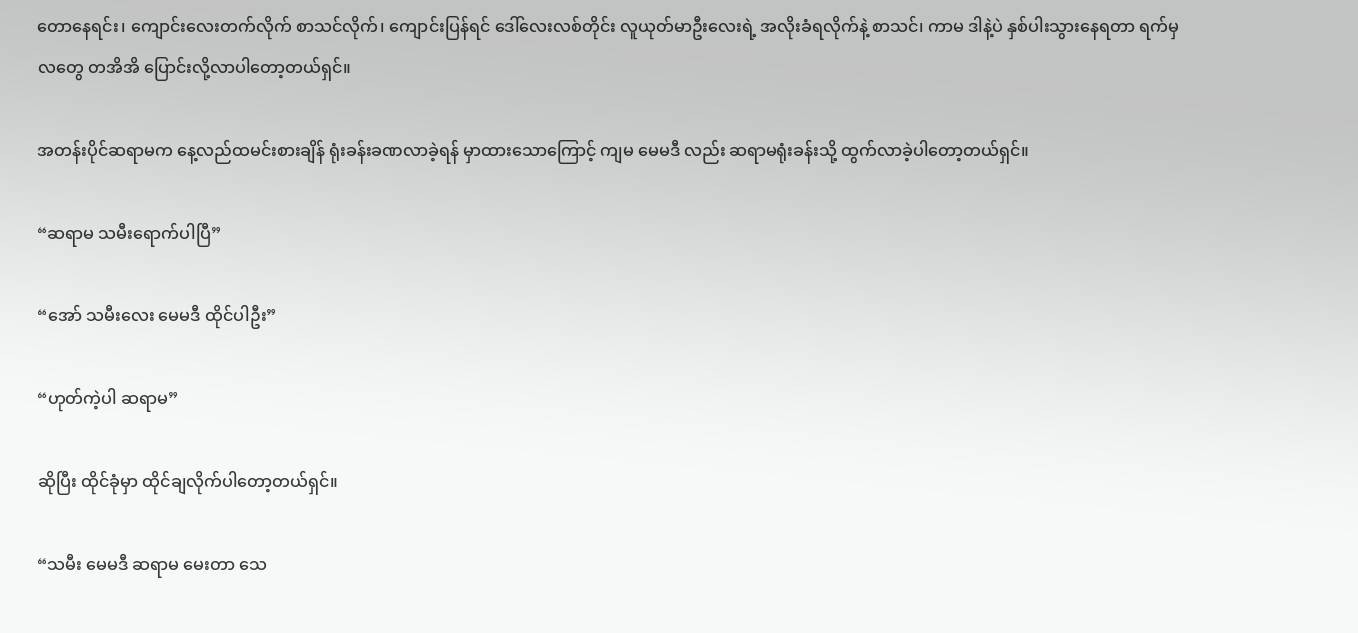တောနေရင်း၊ ကျောင်းလေးတက်လိုက် စာသင်လိုက်၊ ကျောင်းပြန်ရင် ဒေါ်လေးလစ်တိုင်း လူယုတ်မာဦးလေးရဲ့ အလိုးခံရလိုက်နဲ့ စာသင်၊ ကာမ ဒါနဲ့ပဲ နှစ်ပါးသွားနေရတာ ရက်မှလတွေ တအိအိ ပြောင်းလို့လာပါတော့တယ်ရှင်။

အတန်းပိုင်ဆရာမက နေ့လည်ထမင်းစားချိန် ရုံးခန်းခဏလာခဲ့ရန် မှာထားသောကြောင့် ကျမ မေမဒီ လည်း ဆရာမရုံးခန်းသို့ ထွက်လာခဲ့ပါတော့တယ်ရှင်။

“ဆရာမ သမီးရောက်ပါပြီ”

“အော် သမီးလေး မေမဒီ ထိုင်ပါဦး”

“ဟုတ်ကဲ့ပါ ဆရာမ”

ဆိုပြီး ထိုင်ခုံမှာ ထိုင်ချလိုက်ပါတော့တယ်ရှင်။

“သမီး မေမဒီ ဆရာမ မေးတာ သေ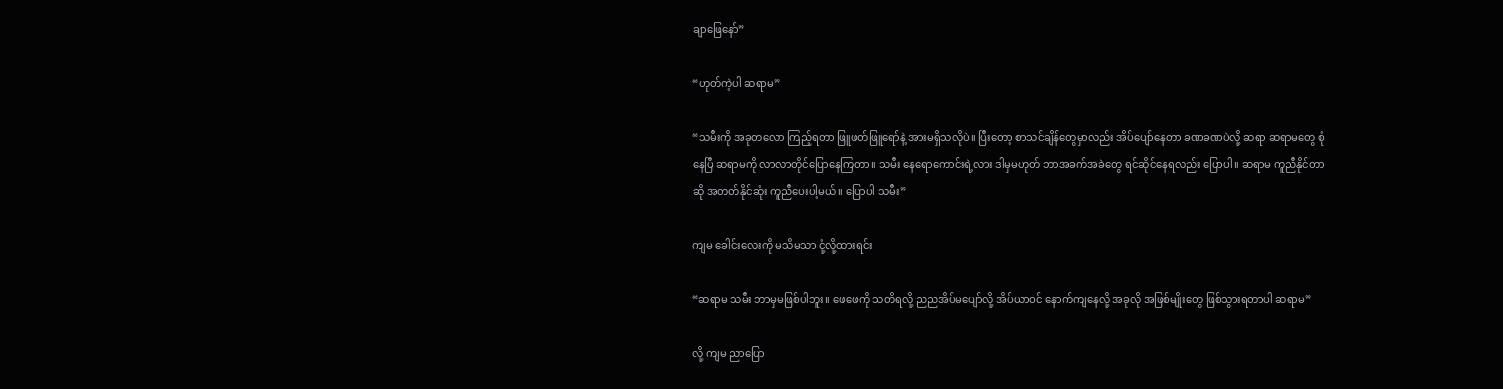ချာဖြေနော်”

“ဟုတ်ကဲ့ပါ ဆရာမ”

“သမီးကို အခုတလော ကြည့်ရတာ ဖြူဖတ်ဖြူရော်နဲ့ အားမရှိသလိုပဲ။ ပြီးတော့ စာသင်ချိန်တွေမှာလည်း အိပ်ပျော်နေတာ ခဏခဏပဲလို့ ဆရာ ဆရာမတွေ စုံနေပြီ ဆရာမကို လာလာတိုင်ပြောနေကြတာ။ သမီး နေရောကောင်းရဲ့လား ဒါမှမဟုတ် ဘာအခက်အခဲတွေ ရင်ဆိုင်နေရလည်း ပြောပါ။ ဆရာမ ကူညီနိုင်တာဆို အတတ်နိုင်ဆုံး ကူညီပေးပါ့မယ်။ ပြောပါ သမီး”

ကျမ ခေါင်းလေးကို မသိမသာ ငုံ့လို့ထားရင်း

“ဆရာမ သမီး ဘာမှမဖြစ်ပါဘူး။ ဖေဖေကို သတိရလို့ ညညအိပ်မပျော်လို့ အိပ်ယာဝင် နောက်ကျနေလို့ အခုလို အဖြစ်မျိုးတွေ ဖြစ်သွားရတာပါ ဆရာမ”

လို့ ကျမ ညာပြော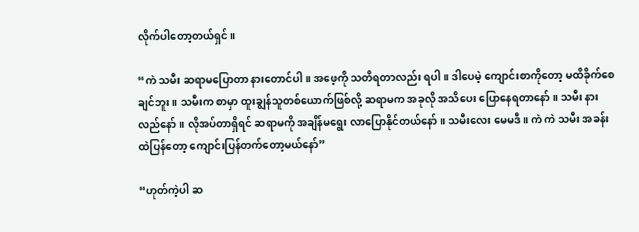လိုက်ပါတော့တယ်ရှင်။

“ကဲ သမီး ဆရာမပြောတာ နားတောင်ပါ။ အဖေ့ကို သတိရတာလည်း ရပါ။ ဒါပေမဲ့ ကျောင်းစာကိုတော့ မထိခိုက်စေချင်ဘူး။ သမီးက စာမှာ ထူးချွန်သူတစ်ယောက်ဖြစ်လို့ ဆရာမက အခုလို အသိပေး ပြောနေရတာနော်။ သမီး နားလည်နော်။ လိုအပ်တာရှိရင် ဆရာမကို အချိန်မရွေး လာပြောနိုင်တယ်နော်။ သမီးလေး မေမဒီ။ ကဲ ကဲ သမီး အခန်းထဲပြန်တော့ ကျောင်းပြန်တက်တော့မယ်နော်”

“ဟုတ်ကဲ့ပါ ဆ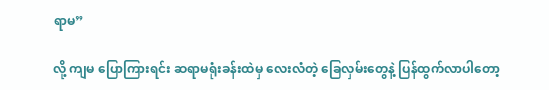ရာမ”

လို့ ကျမ ပြောကြားရင်း ဆရာမရုံးခန်းထဲမှ လေးလံတဲ့ ခြေလှမ်းတွေနဲ့ ပြန်ထွက်လာပါတော့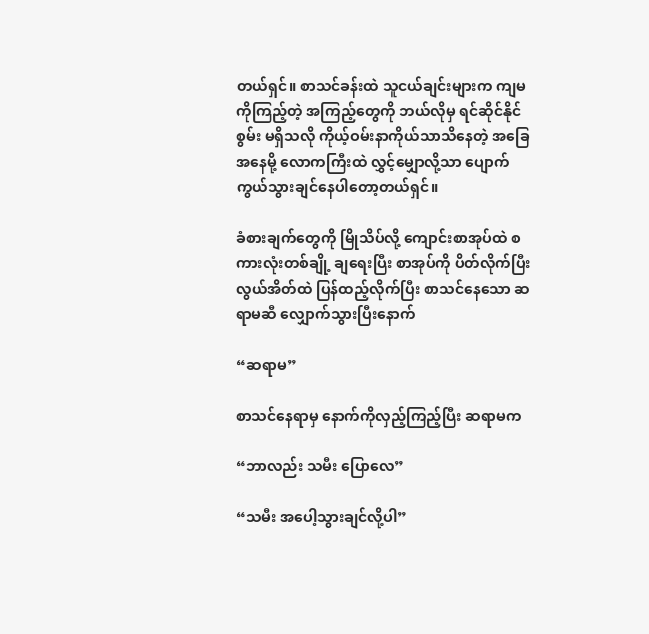တယ်ရှင်။ စာသင်ခန်းထဲ သူငယ်ချင်းများက ကျမကိုကြည့်တဲ့ အကြည့်တွေကို ဘယ်လိုမှ ရင်ဆိုင်နိုင်စွမ်း မရှိသလို ကိုယ့်ဝမ်းနာကိုယ်သာသိနေတဲ့ အခြေအနေမို့ လောကကြီးထဲ လွှင့်မျှောလို့သာ ပျောက်ကွယ်သွားချင်နေပါတော့တယ်ရှင်။

ခံစားချက်တွေကို မြိုသိပ်လို့ ကျောင်းစာအုပ်ထဲ စကားလုံးတစ်ချို့ ချရေးပြီး စာအုပ်ကို ပိတ်လိုက်ပြီး လွယ်အိတ်ထဲ ပြန်ထည့်လိုက်ပြီး စာသင်နေသော ဆရာမဆီ လျှောက်သွားပြီးနောက်

“ဆရာမ”

စာသင်နေရာမှ နောက်ကိုလှည့်ကြည့်ပြီး ဆရာမက

“ဘာလည်း သမီး ပြောလေ”

“သမီး အပေါ့သွားချင်လို့ပါ”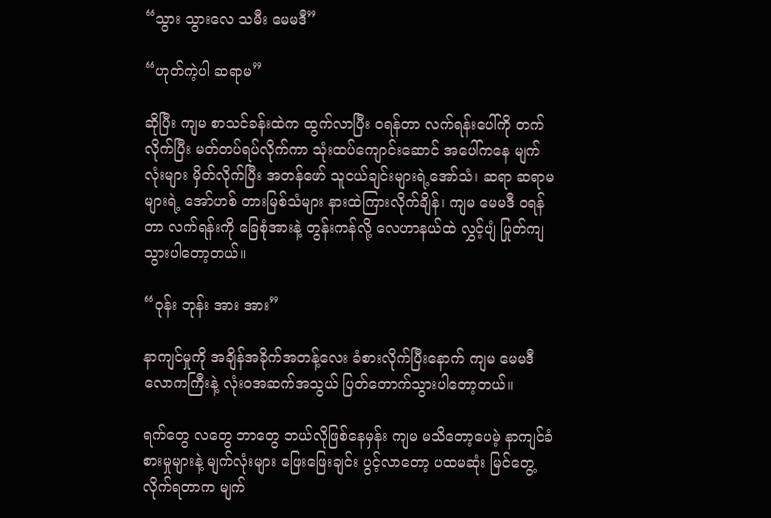“သွား သွားလေ သမီး မေမဒီ”

“ဟုတ်ကဲ့ပါ ဆရာမ”

ဆိုပြီး ကျမ စာသင်ခန်းထဲက ထွက်လာပြီး ဝရန်တာ လက်ရန်းပေါ်ကို တက်လိုက်ပြီး မတ်တပ်ရပ်လိုက်ကာ သုံးထပ်ကျောင်းဆောင် အပေါ်ကနေ မျက်လုံးများ မှိတ်လိုက်ပြီး အတန်ဖော် သူငယ်ချင်းများရဲ့အော်သံ၊ ဆရာ ဆရာမများရဲ့ အော်ဟစ် တားမြစ်သံများ နားထဲကြားလိုက်ချိန်၊ ကျမ မေမဒီ ဝရန်တာ လက်ရန်းကို ခြေစုံအားနဲ့ တွန်းကန်လို့ လေဟာနယ်ထဲ လွှင့်ပျံ ပြုတ်ကျသွားပါတော့တယ်။

“ဝုန်း ဘုန်း အား အား”

နာကျင်မှုကို အချိန်အခိုက်အတန့်လေး ခံစားလိုက်ပြီးနောက် ကျမ မေမဒီ လောကကြီးနဲ့ လုံးဝအဆက်အသွယ် ပြတ်တောက်သွားပါတော့တယ်။

ရက်တွေ လတွေ ဘာတွေ ဘယ်လိုဖြစ်နေမှန်း ကျမ မသိတော့ပေမဲ့ နာကျင်ခံစားမှုများနဲ့ မျက်လုံးများ ဖြေးဖြေးချင်း ပွင့်လာတော့ ပထမဆုံး မြင်တွေ့လိုက်ရတာက မျက်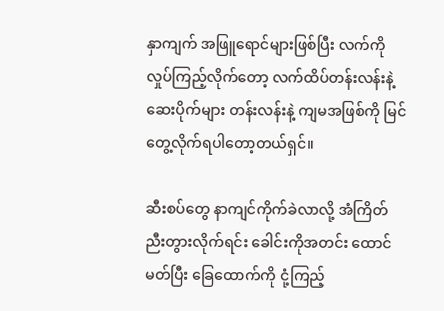နှာကျက် အဖြူရောင်များဖြစ်ပြီး လက်ကို လှုပ်ကြည့်လိုက်တော့ လက်ထိပ်တန်းလန်းနဲ့ ဆေးပိုက်များ တန်းလန်းနဲ့ ကျမအဖြစ်ကို မြင်တွေ့လိုက်ရပါတော့တယ်ရှင်။

ဆီးစပ်တွေ နာကျင်ကိုက်ခဲလာလို့ အံကြိတ်ညီးတွားလိုက်ရင်း ခေါင်းကိုအတင်း ထောင်မတ်ပြီး ခြေထောက်ကို ငုံ့ကြည့်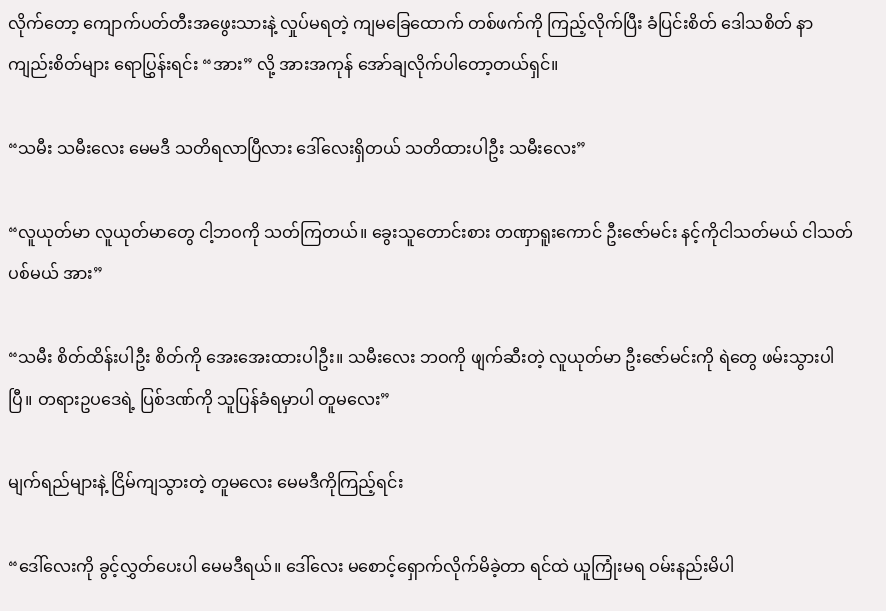လိုက်တော့ ကျောက်ပတ်တီးအဖွေးသားနဲ့ လှုပ်မရတဲ့ ကျမခြေထောက် တစ်ဖက်ကို ကြည့်လိုက်ပြီး ခံပြင်းစိတ် ဒေါသစိတ် နာကျည်းစိတ်များ ရောပြွှန်းရင်း “အား” လို့ အားအကုန် အော်ချလိုက်ပါတော့တယ်ရှင်။

“သမီး သမီးလေး မေမဒီ သတိရလာပြီလား ဒေါ်လေးရှိတယ် သတိထားပါဦး သမီးလေး”

“လူယုတ်မာ လူယုတ်မာတွေ ငါ့ဘဝကို သတ်ကြတယ်။ ခွေးသူတောင်းစား တဏှာရူးကောင် ဦးဇော်မင်း နင့်ကိုငါသတ်မယ် ငါသတ်ပစ်မယ် အား”

“သမီး စိတ်ထိန်းပါဦး စိတ်ကို အေးအေးထားပါဦး။ သမီးလေး ဘဝကို ဖျက်ဆီးတဲ့ လူယုတ်မာ ဦးဇော်မင်းကို ရဲတွေ ဖမ်းသွားပါပြီ။ တရားဥပဒေရဲ့ ပြစ်ဒဏ်ကို သူပြန်ခံရမှာပါ တူမလေး”

မျက်ရည်များနဲ့ ငြိမ်ကျသွားတဲ့ တူမလေး မေမဒီကိုကြည့်ရင်း

“ဒေါ်လေးကို ခွင့်လွှတ်ပေးပါ မေမဒီရယ်။ ဒေါ်လေး မစောင့်ရှောက်လိုက်မိခဲ့တာ ရင်ထဲ ယူကြုံးမရ ဝမ်းနည်းမိပါ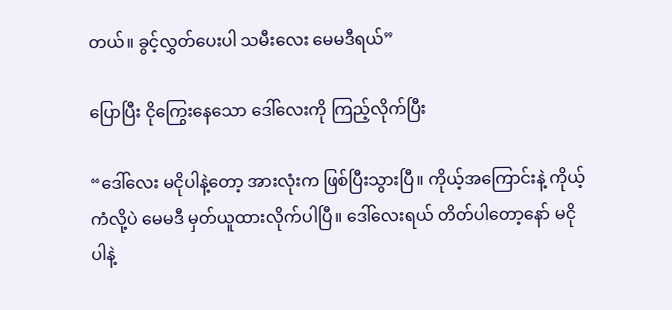တယ်။ ခွင့်လွှတ်ပေးပါ သမီးလေး မေမဒီရယ်”

ပြောပြီး ငိုကြွေးနေသော ဒေါ်လေးကို ကြည့်လိုက်ပြီး

“ဒေါ်လေး မငိုပါနဲ့တော့ အားလုံးက ဖြစ်ပြီးသွားပြီ။ ကိုယ့်အကြောင်းနဲ့ ကိုယ့်ကံလို့ပဲ မေမဒီ မှတ်ယူထားလိုက်ပါပြီ။ ဒေါ်လေးရယ် တိတ်ပါတော့နော် မငိုပါနဲ့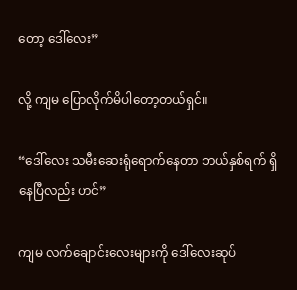တော့ ဒေါ်လေး”

လို့ ကျမ ပြောလိုက်မိပါတော့တယ်ရှင်။

“ဒေါ်လေး သမီးဆေးရုံရောက်နေတာ ဘယ်နှစ်ရက် ရှိနေပြီလည်း ဟင်”

ကျမ လက်ချောင်းလေးများကို ဒေါ်လေးဆုပ်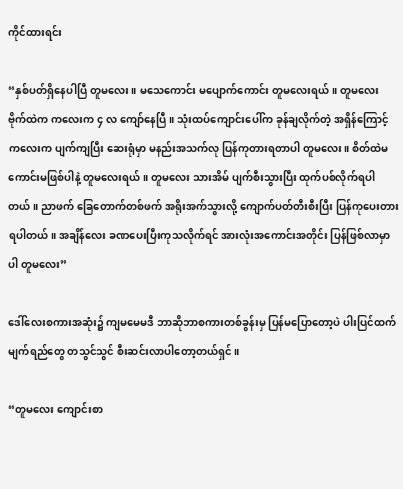ကိုင်ထားရင်း

“နှစ်ပတ်ရှိနေပါပြီ တူမလေး။ မသေကောင်း မပျောက်ကောင်း တူမလေးရယ်။ တူမလေး ဗိုက်ထဲက ကလေးက ၄ လ ကျော်နေပြီ။ သုံးထပ်ကျောင်းပေါ်က ခုန်ချလိုက်တဲ့ အရှိန်ကြောင့် ကလေးက ပျက်ကျပြီး ဆေးရုံမှာ မနည်းအသက်လု ပြန်ကုတားရတာပါ တူမလေး။ စိတ်ထဲမကောင်းမဖြစ်ပါနဲ့ တူမလေးရယ်။ တူမလေး သားအိမ် ပျက်စီးသွားပြီး ထုက်ပစ်လိုက်ရပါတယ်။ ညာဖက် ခြေတောက်တစ်ဖက် အရိုးအက်သွားလို့ ကျောက်ပတ်တီးစီးပြီး ပြန်ကုပေးတားရပါတယ်။ အချိန်လေး ခဏပေးပြီးကုသလိုက်ရင် အားလုံးအကောင်းအတိုင်း ပြန်ဖြစ်လာမှာပါ တူမလေး”

ဒေါ်လေးစကားအဆုံး၌ ကျမမေမဒီ ဘာဆိုဘာစကားတစ်ခွန်းမှ ပြန်မပြောတော့ပဲ ပါးပြင်ထက် မျက်ရည်တွေ တသွင်သွင် စီးဆင်းလာပါတော့တယ်ရှင်။

“တူမလေး ကျောင်းစာ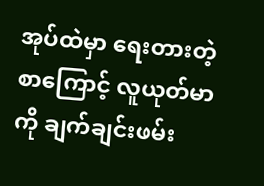အုပ်ထဲမှာ ရေးတားတဲ့စာကြောင့် လူယုတ်မာကို ချက်ချင်းဖမ်း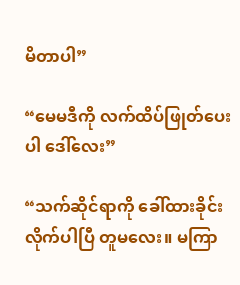မိတာပါ”

“မေမဒီကို လက်ထိပ်ဖြုတ်ပေးပါ ဒေါ်လေး”

“သက်ဆိုင်ရာကို ခေါ်ထားခိုင်းလိုက်ပါပြီ တူမလေး။ မကြာ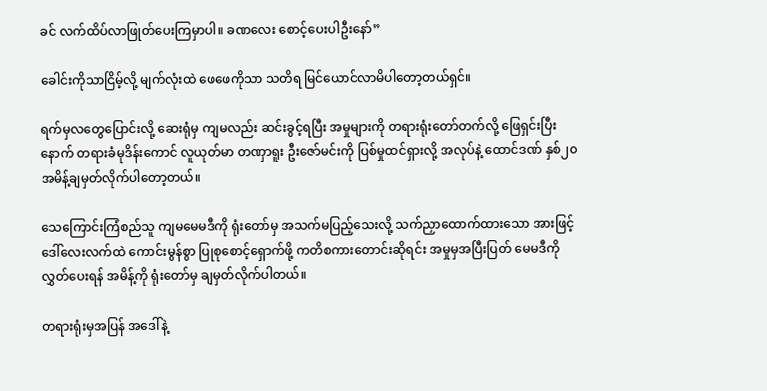ခင် လက်ထိပ်လာဖြုတ်ပေးကြမှာပါ။ ခဏလေး စောင့်ပေးပါဦးနော်”

ခေါင်းကိုသာငြိမ့်လို့ မျက်လုံးထဲ ဖေဖေကိုသာ သတိရ မြင်ယောင်လာမိပါတော့တယ်ရှင်။

ရက်မှလတွေပြောင်းလို့ ဆေးရုံမှ ကျမလည်း ဆင်းခွင့်ရပြီး အမှုများကို တရားရုံးတော်တက်လို့ ဖြေရှင်းပြီးနောက် တရားခံမုဒိန်းကောင် လူယုတ်မာ တဏှာရူး ဦးဇော်မင်းကို ပြစ်မှုထင်ရှားလို့ အလုပ်နဲ့ ထောင်ဒဏ် နှစ်၂၀ အမိန့်ချမှတ်လိုက်ပါတော့တယ်။

သေကြောင်းကြံစည်သူ ကျမမေမဒီကို ရုံးတော်မှ အသက်မပြည့်သေးလို့ သက်ညှာထောက်ထားသော အားဖြင့် ဒေါ်လေးလက်ထဲ ကောင်းမွန်စွာ ပြုစုစောင့်ရှောက်ဖို့ ကတိစကားတောင်းဆိုရင်း အမှုမှအပြီးပြတ် မေမဒီကို လွှတ်ပေးရန် အမိန့်ကို ရုံးတော်မှ ချမှတ်လိုက်ပါတယ်။

တရားရုံးမှအပြန် အဒေါ်နဲ့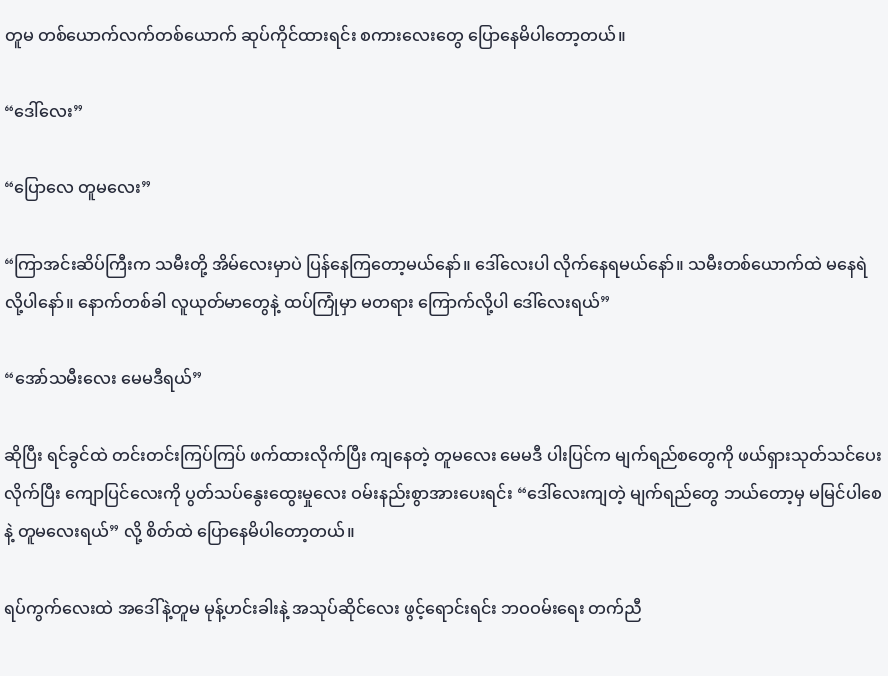တူမ တစ်ယောက်လက်တစ်ယောက် ဆုပ်ကိုင်ထားရင်း စကားလေးတွေ ပြောနေမိပါတော့တယ်။

“ဒေါ်လေး”

“ပြောလေ တူမလေး”

“ကြာအင်းဆိပ်ကြီးက သမီးတို့ အိမ်လေးမှာပဲ ပြန်နေကြတော့မယ်နော်။ ဒေါ်လေးပါ လိုက်နေရမယ်နော်။ သမီးတစ်ယောက်ထဲ မနေရဲလို့ပါနော်။ နောက်တစ်ခါ လူယုတ်မာတွေနဲ့ ထပ်ကြုံမှာ မတရား ကြောက်လို့ပါ ဒေါ်လေးရယ်”

“အော်သမီးလေး မေမဒီရယ်”

ဆိုပြီး ရင်ခွင်ထဲ တင်းတင်းကြပ်ကြပ် ဖက်ထားလိုက်ပြီး ကျနေတဲ့ တူမလေး မေမဒီ ပါးပြင်က မျက်ရည်စတွေကို ဖယ်ရှားသုတ်သင်ပေးလိုက်ပြီး ကျောပြင်လေးကို ပွတ်သပ်နွေးထွေးမှုလေး ဝမ်းနည်းစွာအားပေးရင်း “ဒေါ်လေးကျတဲ့ မျက်ရည်တွေ ဘယ်တော့မှ မမြင်ပါစေနဲ့ တူမလေးရယ်” လို့ စိတ်ထဲ ပြောနေမိပါတော့တယ်။

ရပ်ကွက်လေးထဲ အဒေါ်နဲ့တူမ မုန့်ဟင်းခါးနဲ့ အသုပ်ဆိုင်လေး ဖွင့်ရောင်းရင်း ဘဝဝမ်းရေး တက်ညီ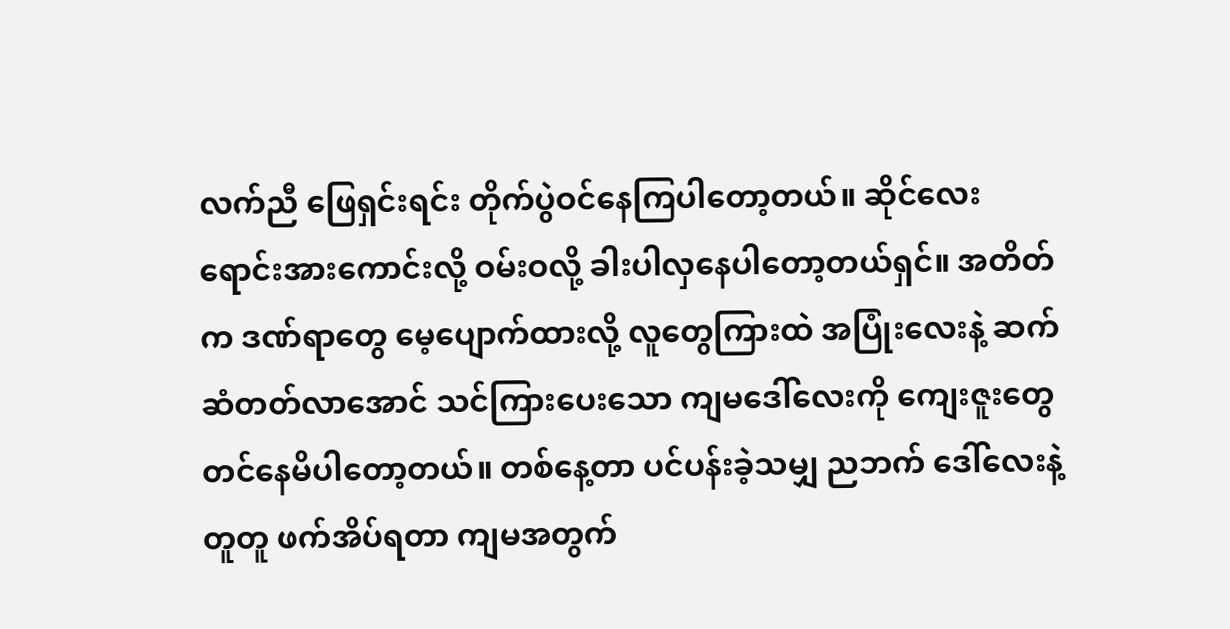လက်ညီ ဖြေရှင်းရင်း တိုက်ပွဲဝင်နေကြပါတော့တယ်။ ဆိုင်လေး ရောင်းအားကောင်းလို့ ဝမ်းဝလို့ ခါးပါလှနေပါတော့တယ်ရှင်။ အတိတ်က ဒဏ်ရာတွေ မေ့ပျောက်ထားလို့ လူတွေကြားထဲ အပြုံးလေးနဲ့ ဆက်ဆံတတ်လာအောင် သင်ကြားပေးသော ကျမဒေါ်လေးကို ကျေးဇူးတွေတင်နေမိပါတော့တယ်။ တစ်နေ့တာ ပင်ပန်းခဲ့သမျှ ညဘက် ဒေါ်လေးနဲ့တူတူ ဖက်အိပ်ရတာ ကျမအတွက်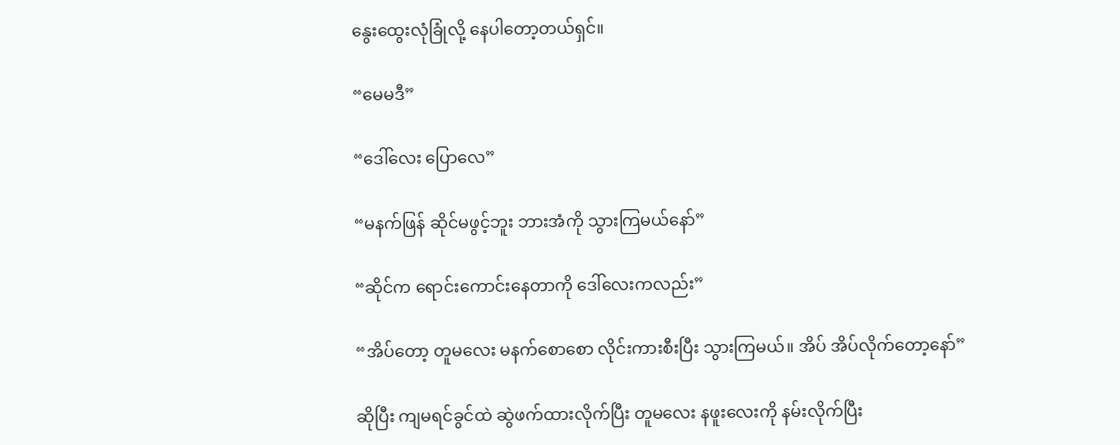နွေးထွေးလုံခြုံလို့ နေပါတော့တယ်ရှင်။

“မေမဒီ”

“ဒေါ်လေး ပြောလေ”

“မနက်ဖြန် ဆိုင်မဖွင့်ဘူး ဘားအံကို သွားကြမယ်နော်”

“ဆိုင်က ရောင်းကောင်းနေတာကို ဒေါ်လေးကလည်း”

“အိပ်တော့ တူမလေး မနက်စောစော လိုင်းကားစီးပြီး သွားကြမယ်။ အိပ် အိပ်လိုက်တော့နော်”

ဆိုပြီး ကျမရင်ခွင်ထဲ ဆွဲဖက်ထားလိုက်ပြီး တူမလေး နဖူးလေးကို နမ်းလိုက်ပြီး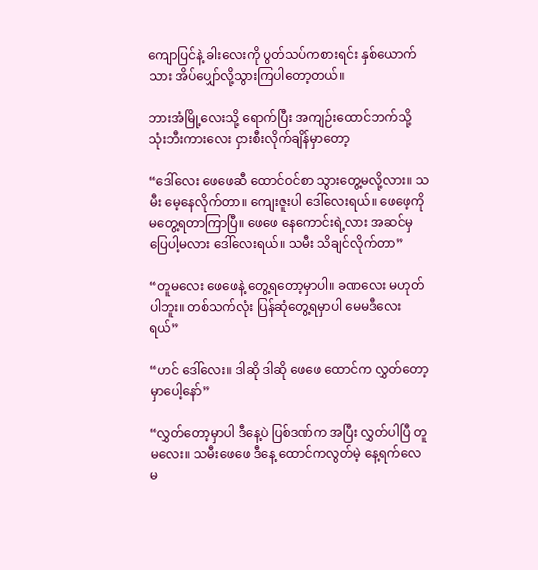ကျောပြင်နဲ့ ခါးလေးကို ပွတ်သပ်ကစားရင်း နှစ်ယောက်သား အိပ်ပျှော်လို့သွားကြပါတော့တယ်။

ဘားအံမြို့လေးသို့ ရောက်ပြီး အကျဉ်းထောင်ဘက်သို့ သုံးဘီးကားလေး ငှားစီးလိုက်ချိန်မှာတော့

“ဒေါ်လေး ဖေဖေဆီ ထောင်ဝင်စာ သွားတွေ့မလို့လား။ သမီး မေ့နေလိုက်တာ။ ကျေးဇူးပါ ဒေါ်လေးရယ်။ ဖေဖေ့ကို မတွေ့ရတာကြာပြီ။ ဖေဖေ နေကောင်းရဲ့လား အဆင်မှပြေပါ့မလား ဒေါ်လေးရယ်။ သမီး သိချင်လိုက်တာ”

“တူမလေး ဖေဖေနဲ့ တွေ့ရတော့မှာပါ။ ခဏလေး မဟုတ်ပါဘူး။ တစ်သက်လုံး ပြန်ဆုံတွေ့ရမှာပါ မေမဒီလေးရယ်”

“ဟင် ဒေါ်လေး။ ဒါဆို ဒါဆို ဖေဖေ ထောင်က လွှတ်တော့မှာပေါ့နော်”

“လွှတ်တော့မှာပါ ဒီနေ့ပဲ ပြစ်ဒဏ်က အပြီး လွှတ်ပါပြီ တူမလေး။ သမီးဖေဖေ ဒီနေ့ ထောင်ကလွတ်မဲ့ နေ့ရက်လေ မ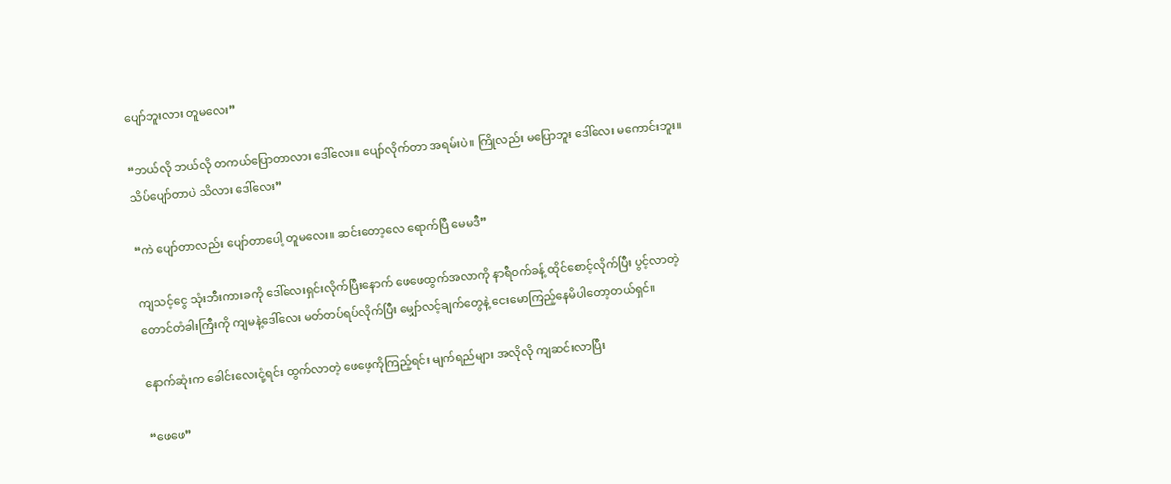ပျော်ဘူးလား တူမလေး”

“ဘယ်လို ဘယ်လို တကယ်ပြောတာလား ဒေါ်လေး။ ပျော်လိုက်တာ အရမ်းပဲ။ ကြိုလည်း မပြောဘူး ဒေါ်လေး မကောင်းဘူး။ သိပ်ပျော်တာပဲ သိလား ဒေါ်လေး”

“ကဲ ပျော်တာလည်း ပျော်တာပေါ့ တူမလေး။ ဆင်းတော့လေ ရောက်ပြီ မေမဒီ”

ကျသင့်ငွေ သုံးဘီးကားခကို ဒေါ်လေးရှင်းလိုက်ပြီးနောက် ဖေဖေထွက်အလာကို နာရီဝက်ခန့် ထိုင်စောင့်လိုက်ပြီး ပွင့်လာတဲ့ တောင်တံခါးကြီးကို ကျမနဲ့ဒေါ်လေး မတ်တပ်ရပ်လိုက်ပြီး မျှော်လင့်ချက်တွေနဲ့ ငေးမောကြည့်နေမိပါတော့တယ်ရှင်။

နောက်ဆုံးက ခေါင်းလေးငုံ့ရင်း ထွက်လာတဲ့ ဖေဖေ့ကိုကြည့်ရင်း မျက်ရည်များ အလိုလို ကျဆင်းလာပြီး

“ဖေဖေ”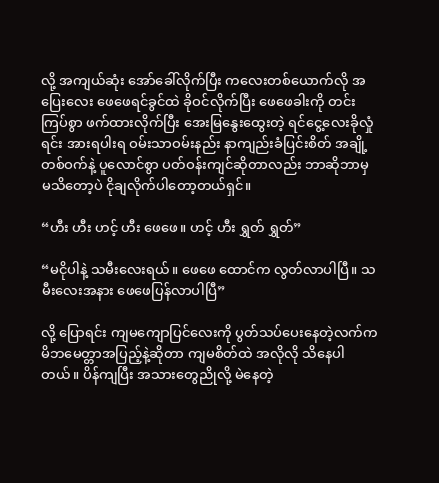လို့ အကျယ်ဆုံး အော်ခေါ်လိုက်ပြီး ကလေးတစ်ယောက်လို အပြေးလေး ဖေဖေရင်ခွင်ထဲ ခိုဝင်လိုက်ပြီး ဖေဖေခါးကို တင်းကြပ်စွာ ဖက်ထားလိုက်ပြီး အေးမြနွေးထွေးတဲ့ ရင်ငွေ့လေးခိုလှုံရင်း အားရပါးရ ဝမ်းသာဝမ်းနည်း နာကျည်းခံပြင်းစိတ် အချို့တစ်ဝက်နဲ့ ပူလောင်စွာ ပတ်ဝန်းကျင်ဆိုတာလည်း ဘာဆိုဘာမှ မသိတော့ပဲ ငိုချလိုက်ပါတော့တယ်ရှင်။

“ဟီး ဟီး ဟင့် ဟီး ဖေဖေ။ ဟင့် ဟီး ရွှတ် ရွှတ်”

“မငိုပါနဲ့ သမီးလေးရယ်။ ဖေဖေ ထောင်က လွတ်လာပါပြီ။ သမီးလေးအနား ဖေဖေပြန်လာပါပြီ”

လို့ ပြောရင်း ကျမကျောပြင်လေးကို ပွတ်သပ်ပေးနေတဲ့လက်က မိဘမေတ္တာအပြည့်နဲ့ဆိုတာ ကျမစိတ်ထဲ အလိုလို သိနေပါတယ်။ ပိန်ကျပြီး အသားတွေညိုလို့ မဲနေတဲ့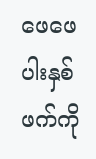ဖေဖေပါးနှစ်ဖက်ကို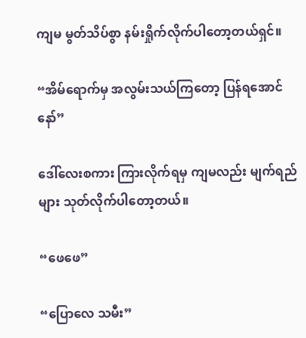ကျမ မွတ်သိပ်စွာ နမ်းရှိုက်လိုက်ပါတော့တယ်ရှင်။

“အိမ်ရောက်မှ အလွမ်းသယ်ကြတော့ ပြန်ရအောင်နော်”

ဒေါ်လေးစကား ကြားလိုက်ရမှ ကျမလည်း မျက်ရည်များ သုတ်လိုက်ပါတော့တယ်။

“ဖေဖေ”

“ပြောလေ သမီး”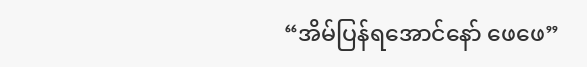“အိမ်ပြန်ရအောင်နော် ဖေဖေ”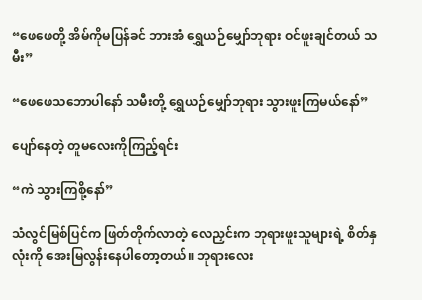“ဖေဖေတို့ အိမ်ကိုမပြန်ခင် ဘားအံ ရွှေယဉ်မျှော်ဘုရား ဝင်ဖူးချင်တယ် သမီး”

“ဖေဖေသဘောပါနော် သမီးတို့ ရွှေယဉ်မျှော်ဘုရား သွားဖူးကြမယ်နော်”

ပျော်နေတဲ့ တူမလေးကိုကြည့်ရင်း

“ကဲ သွားကြစို့နော်”

သံလွင်မြစ်ပြင်က ဖြတ်တိုက်လာတဲ့ လေညှင်းက ဘုရားဖူးသူများရဲ့ စိတ်နှလုံးကို အေးမြလွန်းနေပါတော့တယ်။ ဘုရားလေး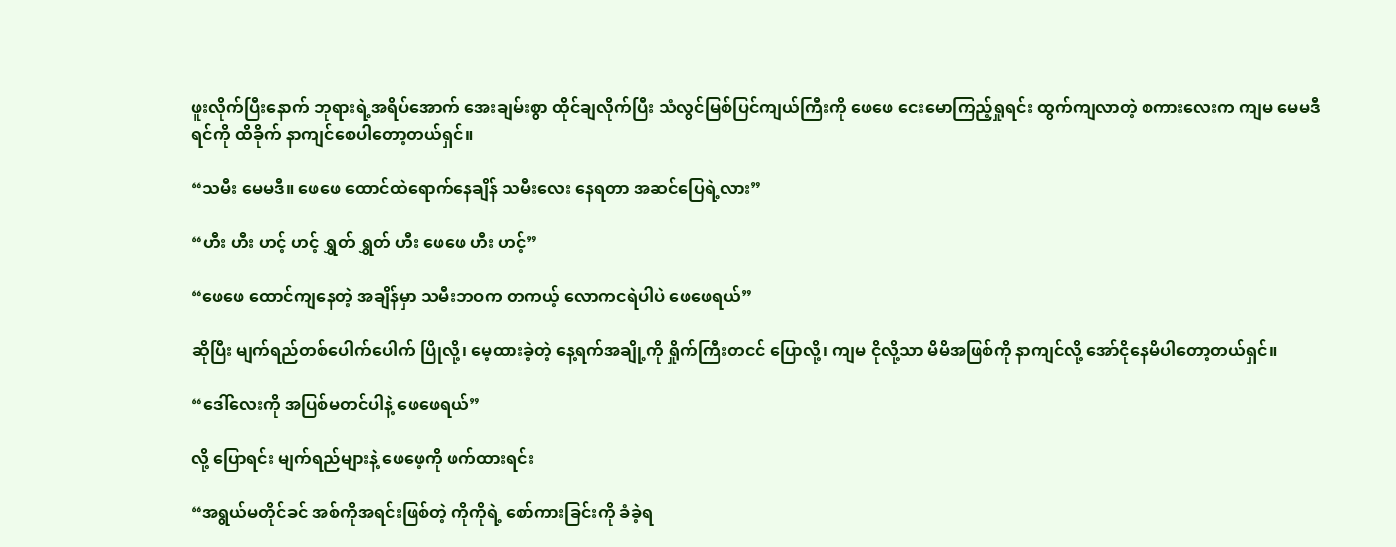ဖူးလိုက်ပြီးနောက် ဘုရားရဲ့အရိပ်အောက် အေးချမ်းစွာ ထိုင်ချလိုက်ပြီး သံလွင်မြစ်ပြင်ကျယ်ကြီးကို ဖေဖေ ငေးမောကြည့်ရှုရင်း ထွက်ကျလာတဲ့ စကားလေးက ကျမ မေမဒီရင်ကို ထိခိုက် နာကျင်စေပါတော့တယ်ရှင်။

“သမီး မေမဒီ။ ဖေဖေ ထောင်ထဲရောက်နေချိန် သမီးလေး နေရတာ အဆင်ပြေရဲ့လား”

“ဟီး ဟီး ဟင့် ဟင့် ရွှတ် ရွှတ် ဟီး ဖေဖေ ဟီး ဟင့်”

“ဖေဖေ ထောင်ကျနေတဲ့ အချိန်မှာ သမီးဘဝက တကယ့် လောကငရဲပါပဲ ဖေဖေရယ်”

ဆိုပြီး မျက်ရည်တစ်ပေါက်ပေါက် ပြိုလို့၊ မေ့ထားခဲ့တဲ့ နေ့ရက်အချို့ကို ရှိုက်ကြီးတငင် ပြောလို့၊ ကျမ ငိုလို့သာ မိမိအဖြစ်ကို နာကျင်လို့ အော်ငိုနေမိပါတော့တယ်ရှင်။

“ဒေါ်လေးကို အပြစ်မတင်ပါနဲ့ ဖေဖေရယ်”

လို့ ပြောရင်း မျက်ရည်များနဲ့ ဖေဖေ့ကို ဖက်ထားရင်း

“အရွယ်မတိုင်ခင် အစ်ကိုအရင်းဖြစ်တဲ့ ကိုကိုရဲ့ စော်ကားခြင်းကို ခံခဲ့ရ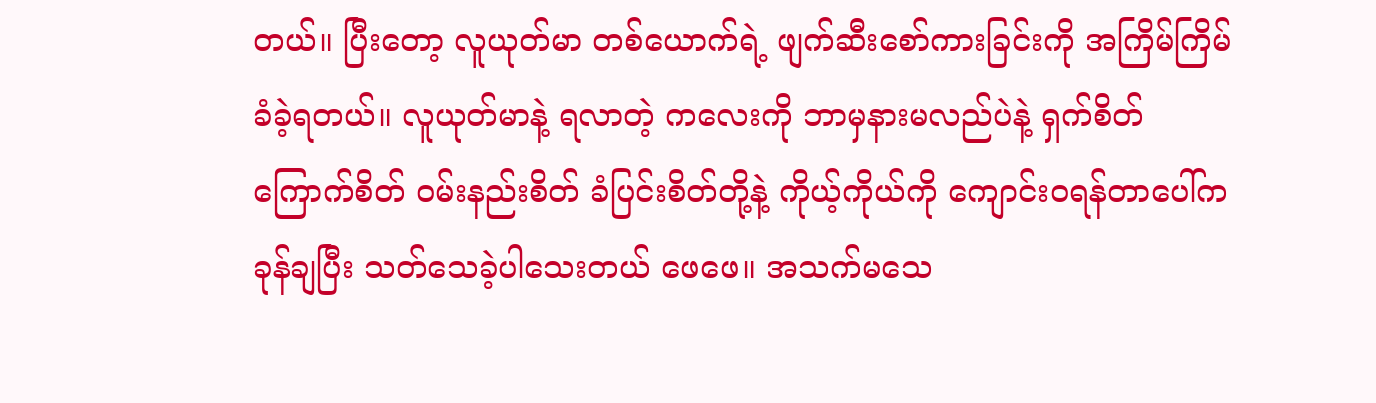တယ်။ ပြီးတော့ လူယုတ်မာ တစ်ယောက်ရဲ့ ဖျက်ဆီးစော်ကားခြင်းကို အကြိမ်ကြိမ်ခံခဲ့ရတယ်။ လူယုတ်မာနဲ့ ရလာတဲ့ ကလေးကို ဘာမှနားမလည်ပဲနဲ့ ရှက်စိတ် ကြောက်စိတ် ဝမ်းနည်းစိတ် ခံပြင်းစိတ်တို့နဲ့ ကိုယ့်ကိုယ်ကို ကျောင်းဝရန်တာပေါ်က ခုန်ချပြီး သတ်သေခဲ့ပါသေးတယ် ဖေဖေ။ အသက်မသေ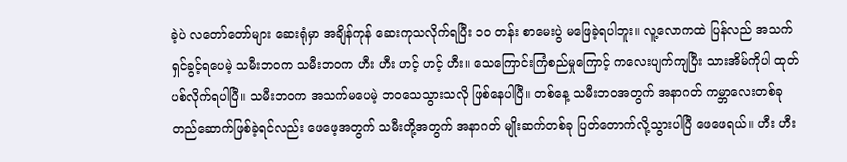ခဲ့ပဲ လတော်တော်များ ဆေးရုံမှာ အချိန်ကုန် ဆေးကုသလိုက်ရပြီး ၁၀ တန်း စာမေးပွဲ မဖြေခဲ့ရပါဘူး။ လူ့လောကထဲ ပြန်လည် အသက်ရှင်ခွင့်ရပေမဲ့ သမီးဘဝက သမီးဘဝက ဟီး ဟီး ဟင့် ဟင့် ဟီး။ သေကြောင်းကြံစည်မှုကြောင့် ကလေးပျက်ကျပြီး သားအိမ်ကိုပါ ထုတ်ပစ်လိုက်ရပါပြီ။ သမီးဘဝက အသက်မပေမဲ့ ဘဝသေသွားသလို ဖြစ်နေပါပြီ။ တစ်နေ့ သမီးဘဝအတွက် အနာဂတ် ကမ္ဘာလေးတစ်ခု တည်ဆောက်ဖြစ်ခဲ့ရင်လည်း ဖေဖေ့အတွက် သမီးတို့အတွက် အနာဂတ် မျိုးဆက်တစ်ခု ပြတ်တောက်လို့သွားပါပြီ ဖေဖေရယ်။ ဟီး ဟီး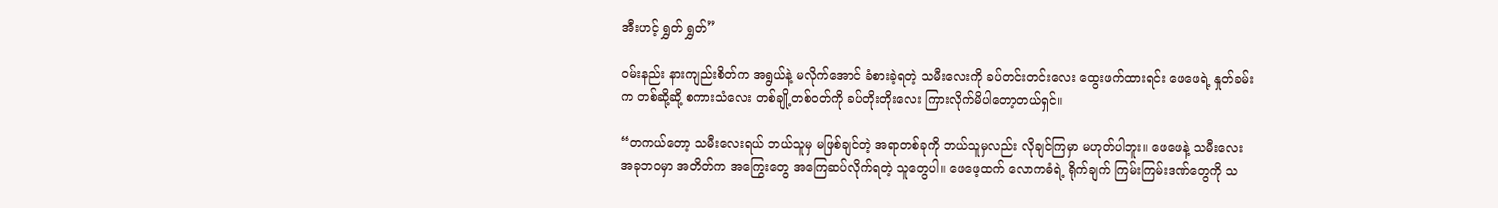အီးဟင့် ရွှတ် ရွှတ်”

ဝမ်းနည်း နားကျည်းစိတ်က အရွယ်နဲ့ မလိုက်အောင် ခံစားခဲ့ရတဲ့ သမီးလေးကို ခပ်တင်းတင်းလေး ထွေးဖက်ထားရင်း ဖေဖေရဲ့ နှုတ်ခမ်းက တစ်ဆို့ဆို့ စကားသံလေး တစ်ချို့တစ်ဝတ်ကို ခပ်တိုးတိုးလေး ကြားလိုက်မိပါတော့တယ်ရှင်။

“တကယ်တော့ သမီးလေးရယ် ဘယ်သူမှ မဖြစ်ချင်တဲ့ အရာတစ်ခုကို ဘယ်သူမှလည်း လိုချင်ကြမှာ မဟုတ်ပါဘူး။ ဖေဖေနဲ့ သမီးလေး အခုဘဝမှာ အတိတ်က အကြွေးတွေ အကြေဆပ်လိုက်ရတဲ့ သူတွေပါ။ ဖေဖေ့ထက် လောကဓံရဲ့ ရိုက်ချက် ကြမ်းကြမ်းဒဏ်တွေကို သ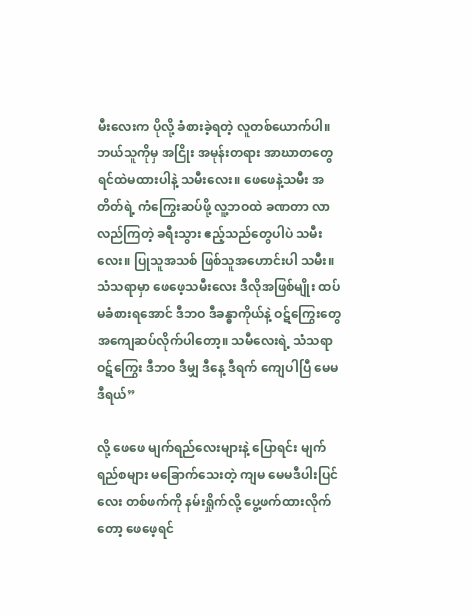မီးလေးက ပိုလို့ ခံစားခဲ့ရတဲ့ လူတစ်ယောက်ပါ။ ဘယ်သူကိုမှ အငြိုး အမုန်းတရား အာဃာတတွေ ရင်ထဲမထားပါနဲ့ သမီးလေး။ ဖေဖေနဲ့သမီး အတိတ်ရဲ့ ကံကြွေးဆပ်ဖို့ လူ့ဘဝထဲ ခဏတာ လာလည်ကြတဲ့ ခရီးသွား ဧည့်သည်တွေပါပဲ သမီးလေး။ ပြုသူအသစ် ဖြစ်သူအဟောင်းပါ သမီး။ သံသရာမှာ ဖေဖေ့သမီးလေး ဒီလိုအဖြစ်မျိုး ထပ်မခံစားရအောင် ဒီဘဝ ဒီခန္ဓာကိုယ်နဲ့ ဝဋ်ကြွေးတွေ အကျေဆပ်လိုက်ပါတော့။ သမီလေးရဲ့ သံသရာဝဋ်ကြွေး ဒီဘဝ ဒီမျှ ဒီနေ့ ဒီရက် ကျေပါပြီ မေမဒီရယ်”

လို့ ဖေဖေ မျက်ရည်လေးများနဲ့ ပြောရင်း မျက်ရည်စများ မခြောက်သေးတဲ့ ကျမ မေမဒီပါးပြင်လေး တစ်ဖက်ကို နမ်းရှိုက်လို့ ပွေ့ဖက်ထားလိုက်တော့ ဖေဖေ့ရင်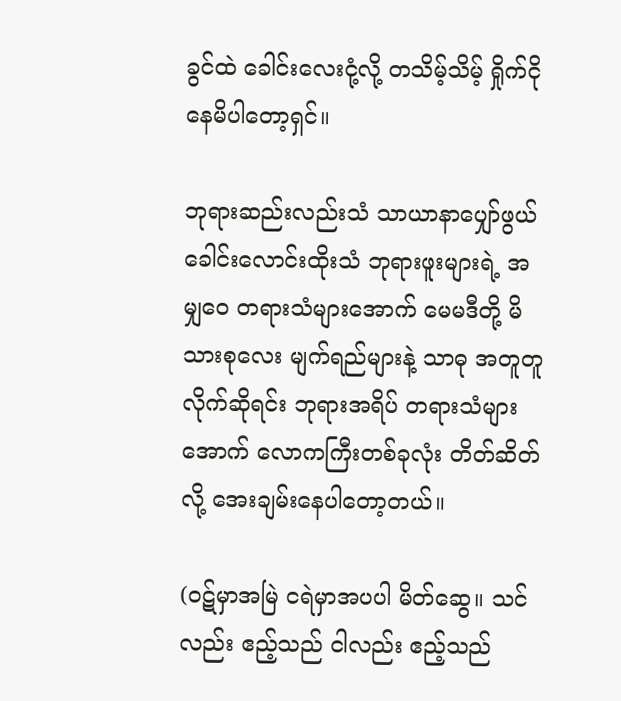ခွင်ထဲ ခေါင်းလေးငုံ့လို့ တသိမ့်သိမ့် ရှိုက်ငိုနေမိပါတော့ရှင်။

ဘုရားဆည်းလည်းသံ သာယာနာပျှော်ဖွယ် ခေါင်းလောင်းထိုးသံ ဘုရားဖူးများရဲ့ အမျှဝေ တရားသံများအောက် မေမဒီတို့ မိသားစုလေး မျက်ရည်များနဲ့ သာဓု အတူတူ လိုက်ဆိုရင်း ဘုရားအရိပ် တရားသံများအောက် လောကကြီးတစ်ခုလုံး တိတ်ဆိတ်လို့ အေးချမ်းနေပါတော့တယ်။

(ဝဋ်မှာအမြဲ ငရဲမှာအပပါ မိတ်ဆွေ။ သင်လည်း ဧည့်သည် ငါလည်း ဧည့်သည်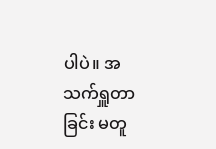ပါပဲ။ အသက်ရှူတာခြင်း မတူ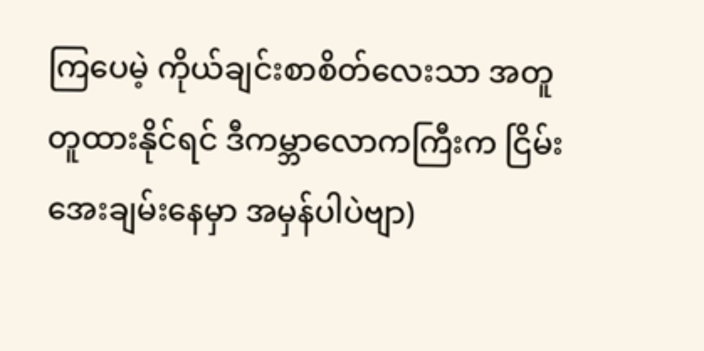ကြပေမဲ့ ကိုယ်ချင်းစာစိတ်လေးသာ အတူတူထားနိုင်ရင် ဒီကမ္ဘာလောကကြီးက ငြိမ်းအေးချမ်းနေမှာ အမှန်ပါပဲဗျာ)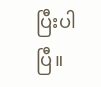ပြီးပါပြီ။